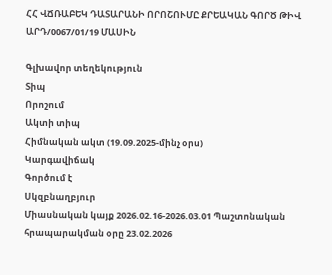ՀՀ ՎՃՌԱԲԵԿ ԴԱՏԱՐԱՆԻ ՈՐՈՇՈՒՄԸ ՔՐԵԱԿԱՆ ԳՈՐԾ ԹԻՎ ԱՐԴ/0067/01/19 ՄԱՍԻՆ

Գլխավոր տեղեկություն
Տիպ
Որոշում
Ակտի տիպ
Հիմնական ակտ (19.09.2025-մինչ օրս)
Կարգավիճակ
Գործում է
Սկզբնաղբյուր
Միասնական կայք 2026.02.16-2026.03.01 Պաշտոնական հրապարակման օրը 23.02.2026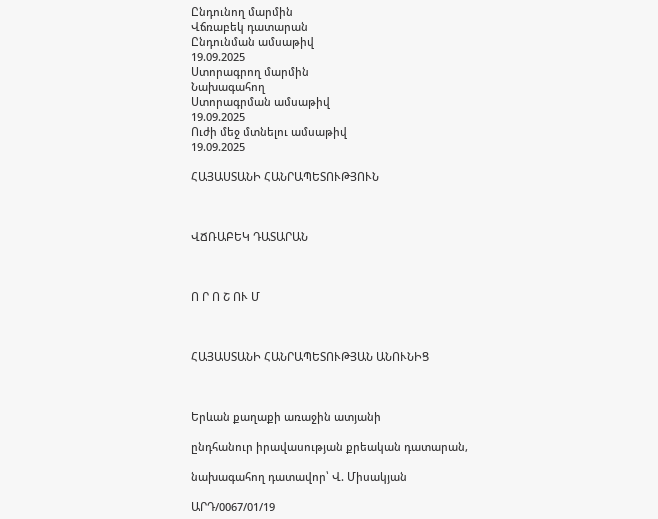Ընդունող մարմին
Վճռաբեկ դատարան
Ընդունման ամսաթիվ
19.09.2025
Ստորագրող մարմին
Նախագահող
Ստորագրման ամսաթիվ
19.09.2025
Ուժի մեջ մտնելու ամսաթիվ
19.09.2025

ՀԱՅԱՍՏԱՆԻ ՀԱՆՐԱՊԵՏՈՒԹՅՈՒՆ



ՎՃՌԱԲԵԿ ԴԱՏԱՐԱՆ



Ո Ր Ո Շ ՈՒ Մ



ՀԱՅԱՍՏԱՆԻ ՀԱՆՐԱՊԵՏՈՒԹՅԱՆ ԱՆՈՒՆԻՑ



Երևան քաղաքի առաջին ատյանի

ընդհանուր իրավասության քրեական դատարան,

նախագահող դատավոր՝ Վ. Միսակյան

ԱՐԴ/0067/01/19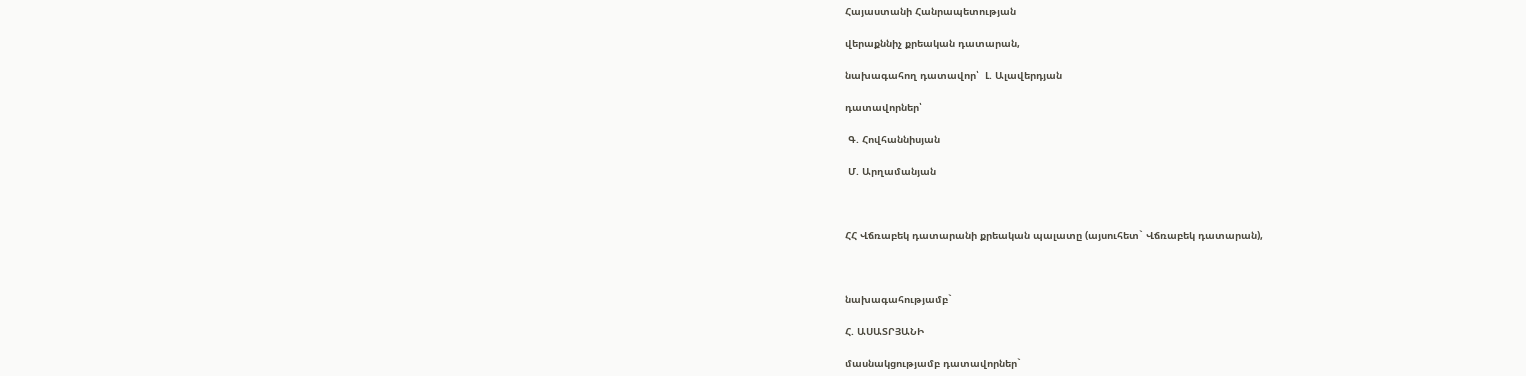Հայաստանի Հանրապետության

վերաքննիչ քրեական դատարան,

նախագահող դատավոր՝  Լ. Ալավերդյան

դատավորներ՝

 Գ. Հովհաննիսյան

 Մ. Արղամանյան



ՀՀ Վճռաբեկ դատարանի քրեական պալատը (այսուհետ` Վճռաբեկ դատարան),



նախագահությամբ`

Հ. ԱՍԱՏՐՅԱՆԻ

մասնակցությամբ դատավորներ`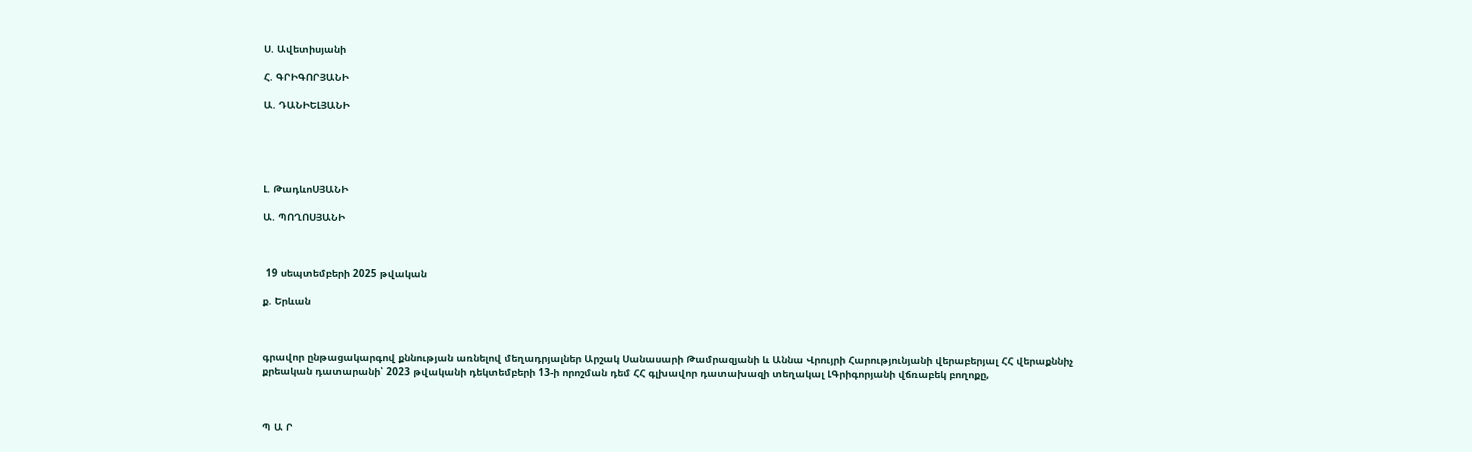Ս. Ավետիսյանի

Հ. ԳՐԻԳՈՐՅԱՆԻ

Ա. ԴԱՆԻԵԼՅԱՆԻ





Լ. ԹադևոՍՅԱՆԻ

Ա. ՊՈՂՈՍՅԱՆԻ



 19 սեպտեմբերի 2025 թվական

ք. Երևան



գրավոր ընթացակարգով քննության առնելով մեղադրյալներ Արշակ Սանասարի Թամրազյանի և Աննա Վրույրի Հարությունյանի վերաբերյալ ՀՀ վերաքննիչ քրեական դատարանի՝ 2023 թվականի դեկտեմբերի 13-ի որոշման դեմ ՀՀ գլխավոր դատախազի տեղակալ ԼԳրիգորյանի վճռաբեկ բողոքը,



Պ Ա Ր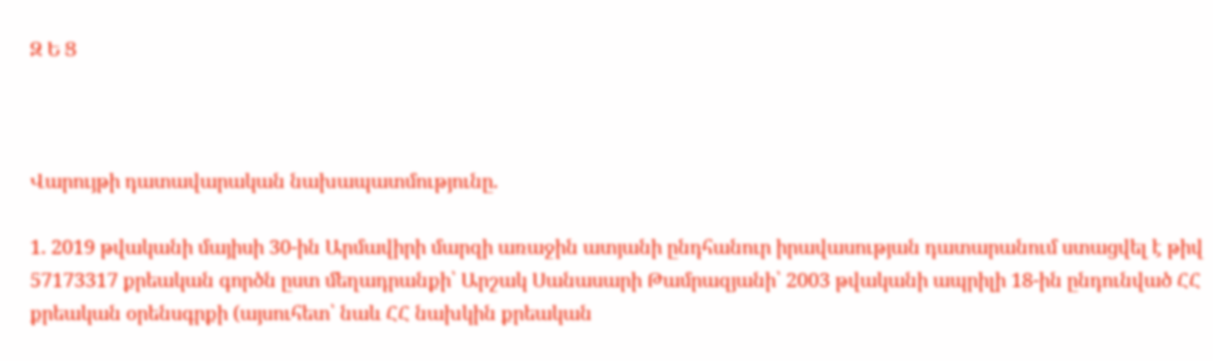Զ Ե Ց



Վարույթի դատավարական նախապատմությունը.

1. 2019 թվականի մայիսի 30-ին Արմավիրի մարզի առաջին ատյանի ընդհանուր իրավասության դատարանում ստացվել է թիվ 57173317 քրեական գործն ըստ մեղադրանքի՝ Արշակ Սանասարի Թամրազյանի՝ 2003 թվականի ապրիլի 18-ին ընդունված ՀՀ քրեական օրենսգրքի (այսուհետ՝ նաև ՀՀ նախկին քրեական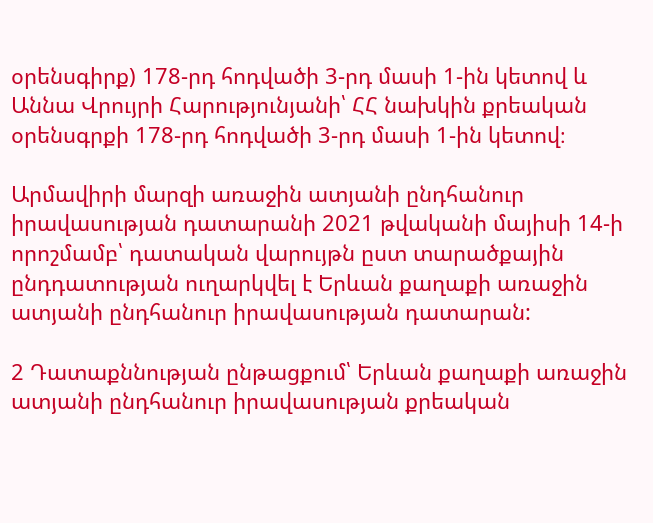օրենսգիրք) 178-րդ հոդվածի 3-րդ մասի 1-ին կետով և Աննա Վրույրի Հարությունյանի՝ ՀՀ նախկին քրեական օրենսգրքի 178-րդ հոդվածի 3-րդ մասի 1-ին կետով։

Արմավիրի մարզի առաջին ատյանի ընդհանուր իրավասության դատարանի 2021 թվականի մայիսի 14-ի որոշմամբ՝ դատական վարույթն ըստ տարածքային ընդդատության ուղարկվել է Երևան քաղաքի առաջին ատյանի ընդհանուր իրավասության դատարան:

2 Դատաքննության ընթացքում՝ Երևան քաղաքի առաջին ատյանի ընդհանուր իրավասության քրեական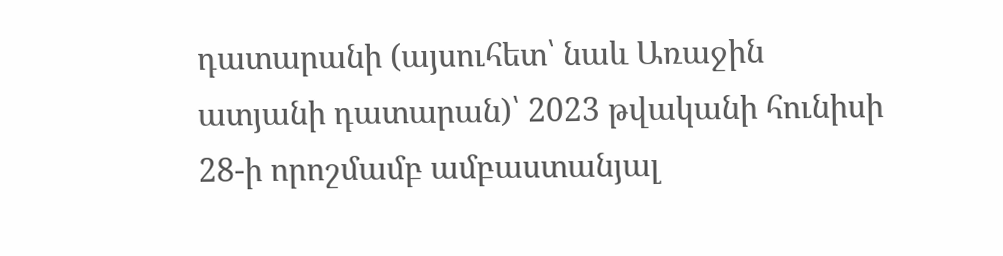դատարանի (այսուհետ՝ նաև Առաջին ատյանի դատարան)՝ 2023 թվականի հունիսի 28-ի որոշմամբ ամբաստանյալ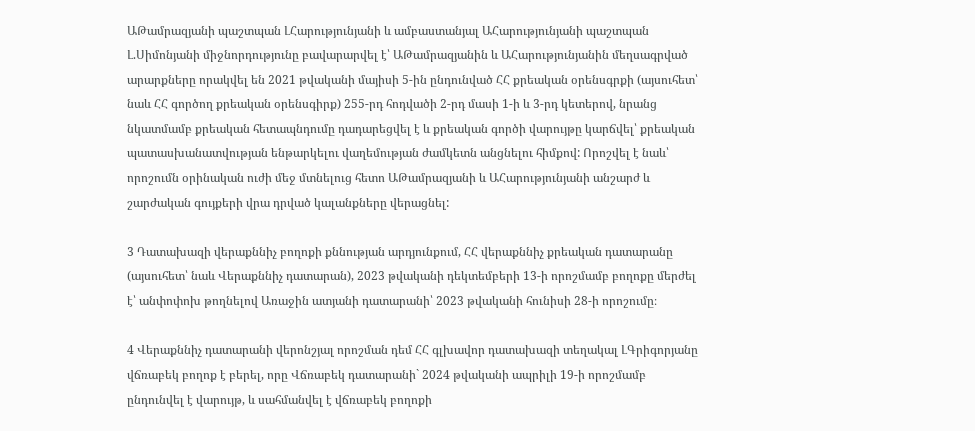ԱԹամրազյանի պաշտպան ԼՀարությունյանի և ամբաստանյալ ԱՀարությունյանի պաշտպան Լ.Սիմոնյանի միջնորդությունը բավարարվել է՝ ԱԹամրազյանին և ԱՀարությունյանին մեղսագրված արարքները որակվել են 2021 թվականի մայիսի 5-ին ընդունված ՀՀ քրեական օրենսգրքի (այսուհետ՝ նաև ՀՀ գործող քրեական օրենսգիրք) 255-րդ հոդվածի 2-րդ մասի 1-ի և 3-րդ կետերով, նրանց նկատմամբ քրեական հետապնդումը դադարեցվել է և քրեական գործի վարույթը կարճվել՝ քրեական պատասխանատվության ենթարկելու վաղեմության ժամկետն անցնելու հիմքով: Որոշվել է նաև՝ որոշումն օրինական ուժի մեջ մտնելուց հետո ԱԹամրազյանի և ԱՀարությունյանի անշարժ և շարժական գույքերի վրա դրված կալանքները վերացնել:

3 Դատախազի վերաքննիչ բողոքի քննության արդյունքում, ՀՀ վերաքննիչ քրեական դատարանը (այսուհետ՝ նաև Վերաքննիչ դատարան), 2023 թվականի դեկտեմբերի 13-ի որոշմամբ բողոքը մերժել է՝ անփոփոխ թողնելով Առաջին ատյանի դատարանի՝ 2023 թվականի հունիսի 28-ի որոշումը։

4 Վերաքննիչ դատարանի վերոնշյալ որոշման դեմ ՀՀ գլխավոր դատախազի տեղակալ ԼԳրիգորյանը վճռաբեկ բողոք է բերել, որը Վճռաբեկ դատարանի` 2024 թվականի ապրիլի 19-ի որոշմամբ ընդունվել է վարույթ, և սահմանվել է վճռաբեկ բողոքի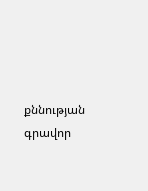քննության գրավոր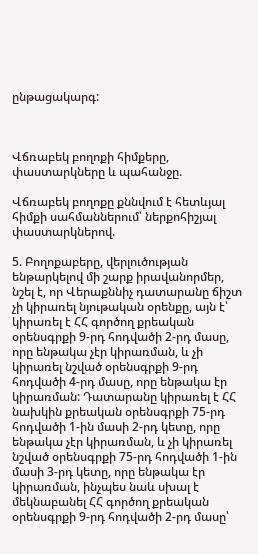ընթացակարգ:



Վճռաբեկ բողոքի հիմքերը, փաստարկները և պահանջը.

Վճռաբեկ բողոքը քննվում է հետևյալ հիմքի սահմաններում՝ ներքոհիշյալ փաստարկներով.

5. Բողոքաբերը, վերլուծության ենթարկելով մի շարք իրավանորմեր, նշել է, որ Վերաքննիչ դատարանը ճիշտ չի կիրառել նյութական օրենքը, այն է՝ կիրառել է ՀՀ գործող քրեական օրենսգրքի 9-րդ հոդվածի 2-րդ մասը, որը ենթակա չէր կիրառման, և չի կիրառել նշված օրենսգրքի 9-րդ հոդվածի 4-րդ մասը, որը ենթակա էր կիրառման: Դատարանը կիրառել է ՀՀ նախկին քրեական օրենսգրքի 75-րդ հոդվածի 1-ին մասի 2-րդ կետը, որը ենթակա չէր կիրառման, և չի կիրառել նշված օրենսգրքի 75-րդ հոդվածի 1-ին մասի 3-րդ կետը, որը ենթակա էր կիրառման, ինչպես նաև սխալ է մեկնաբանել ՀՀ գործող քրեական օրենսգրքի 9-րդ հոդվածի 2-րդ մասը՝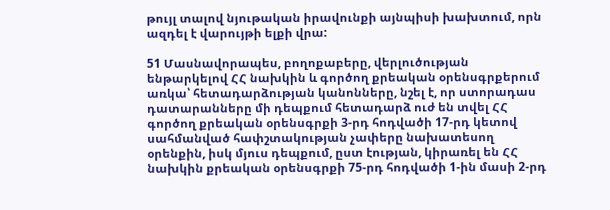թույլ տալով նյութական իրավունքի այնպիսի խախտում, որն ազդել է վարույթի ելքի վրա:

51 Մասնավորապես, բողոքաբերը, վերլուծության ենթարկելով ՀՀ նախկին և գործող քրեական օրենսգրքերում առկա՝ հետադարձության կանոնները, նշել է, որ ստորադաս դատարանները մի դեպքում հետադարձ ուժ են տվել ՀՀ գործող քրեական օրենսգրքի 3-րդ հոդվածի 17-րդ կետով սահմանված հափշտակության չափերը նախատեսող օրենքին, իսկ մյուս դեպքում, ըստ էության, կիրառել են ՀՀ նախկին քրեական օրենսգրքի 75-րդ հոդվածի 1-ին մասի 2-րդ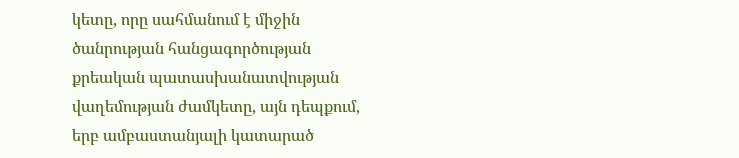կետը, որը սահմանում է միջին ծանրության հանցագործության քրեական պատասխանատվության վաղեմության ժամկետը, այն դեպքում, երբ ամբաստանյալի կատարած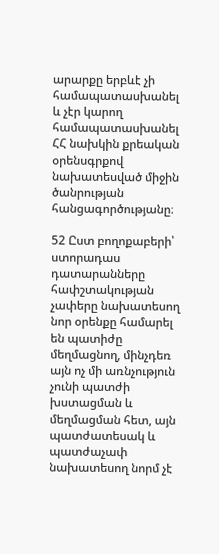արարքը երբևէ չի համապատասխանել և չէր կարող համապատասխանել ՀՀ նախկին քրեական օրենսգրքով նախատեսված միջին ծանրության հանցագործությանը։

52 Ըստ բողոքաբերի՝ ստորադաս դատարանները հափշտակության չափերը նախատեսող նոր օրենքը համարել են պատիժը մեղմացնող, մինչդեռ այն ոչ մի առնչություն չունի պատժի խստացման և մեղմացման հետ, այն պատժատեսակ և պատժաչափ նախատեսող նորմ չէ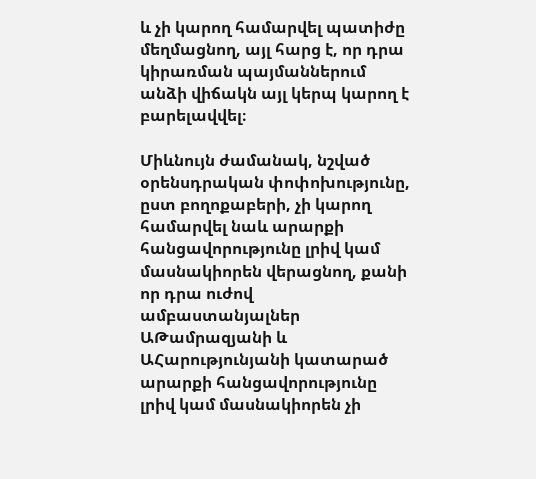և չի կարող համարվել պատիժը մեղմացնող, այլ հարց է, որ դրա կիրառման պայմաններում անձի վիճակն այլ կերպ կարող է բարելավվել։

Միևնույն ժամանակ, նշված օրենսդրական փոփոխությունը, ըստ բողոքաբերի, չի կարող համարվել նաև արարքի հանցավորությունը լրիվ կամ մասնակիորեն վերացնող, քանի որ դրա ուժով ամբաստանյալներ ԱԹամրազյանի և ԱՀարությունյանի կատարած արարքի հանցավորությունը լրիվ կամ մասնակիորեն չի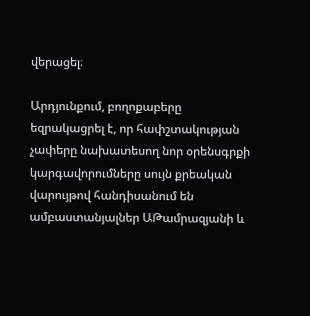վերացել։

Արդյունքում, բողոքաբերը եզրակացրել է, որ հափշտակության չափերը նախատեսող նոր օրենսգրքի կարգավորումները սույն քրեական վարույթով հանդիսանում են ամբաստանյալներ ԱԹամրազյանի և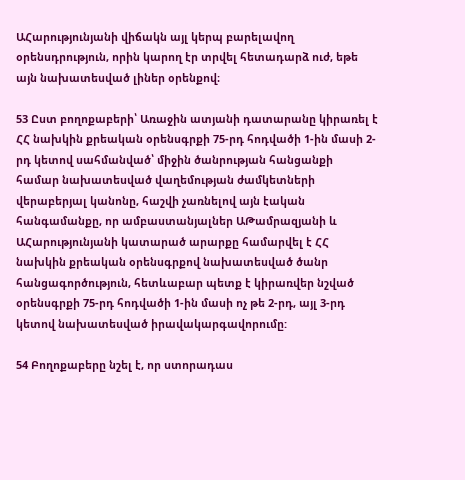ԱՀարությունյանի վիճակն այլ կերպ բարելավող օրենսդրություն, որին կարող էր տրվել հետադարձ ուժ, եթե այն նախատեսված լիներ օրենքով։

53 Ըստ բողոքաբերի՝ Առաջին ատյանի դատարանը կիրառել է ՀՀ նախկին քրեական օրենսգրքի 75-րդ հոդվածի 1-ին մասի 2-րդ կետով սահմանված՝ միջին ծանրության հանցանքի համար նախատեսված վաղեմության ժամկետների վերաբերյալ կանոնը, հաշվի չառնելով այն էական հանգամանքը, որ ամբաստանյալներ ԱԹամրազյանի և ԱՀարությունյանի կատարած արարքը համարվել է ՀՀ նախկին քրեական օրենսգրքով նախատեսված ծանր հանցագործություն, հետևաբար պետք է կիրառվեր նշված օրենսգրքի 75-րդ հոդվածի 1-ին մասի ոչ թե 2-րդ, այլ 3-րդ կետով նախատեսված իրավակարգավորումը:

54 Բողոքաբերը նշել է, որ ստորադաս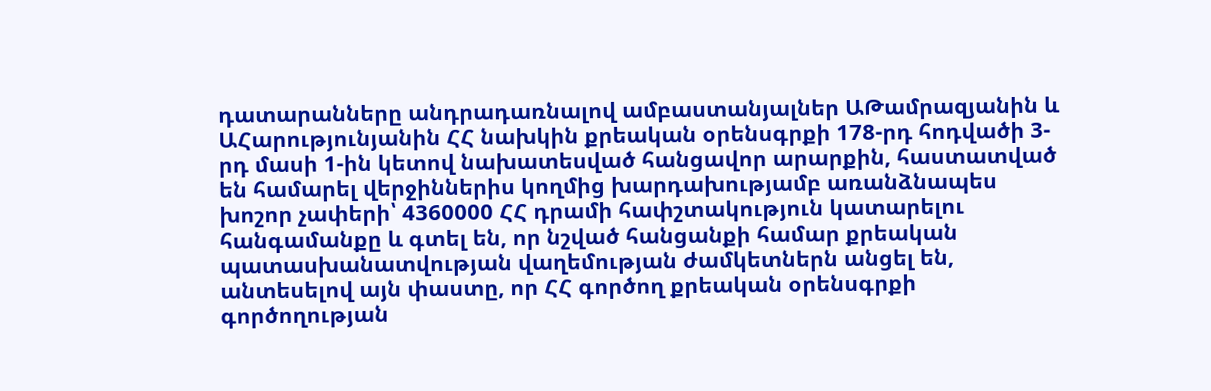դատարանները անդրադառնալով ամբաստանյալներ ԱԹամրազյանին և ԱՀարությունյանին ՀՀ նախկին քրեական օրենսգրքի 178-րդ հոդվածի 3-րդ մասի 1-ին կետով նախատեսված հանցավոր արարքին, հաստատված են համարել վերջիններիս կողմից խարդախությամբ առանձնապես խոշոր չափերի՝ 4360000 ՀՀ դրամի հափշտակություն կատարելու հանգամանքը և գտել են, որ նշված հանցանքի համար քրեական պատասխանատվության վաղեմության ժամկետներն անցել են, անտեսելով այն փաստը, որ ՀՀ գործող քրեական օրենսգրքի գործողության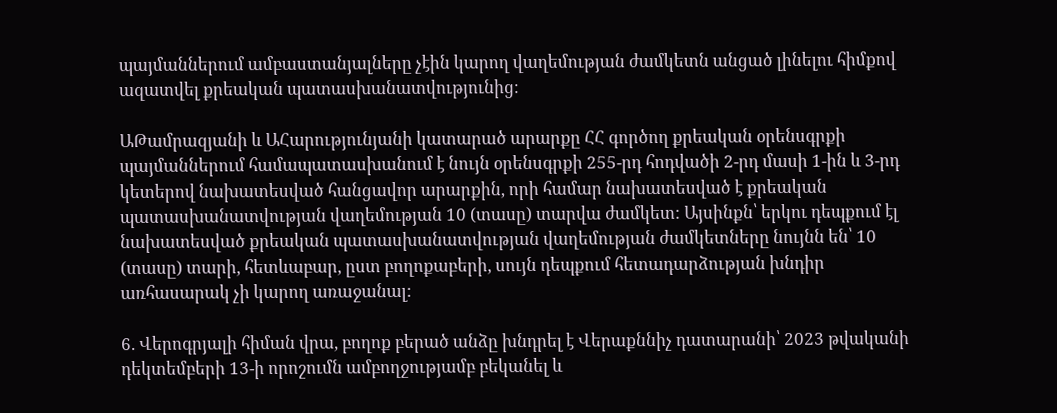պայմաններում ամբաստանյալները չէին կարող վաղեմության ժամկետն անցած լինելու հիմքով ազատվել քրեական պատասխանատվությունից։

ԱԹամրազյանի և ԱՀարությունյանի կատարած արարքը ՀՀ գործող քրեական օրենսգրքի պայմաններում համապատասխանում է նույն օրենսգրքի 255-րդ հոդվածի 2-րդ մասի 1-ին և 3-րդ կետերով նախատեսված հանցավոր արարքին, որի համար նախատեսված է քրեական պատասխանատվության վաղեմության 10 (տասը) տարվա ժամկետ: Այսինքն՝ երկու դեպքում էլ նախատեսված քրեական պատասխանատվության վաղեմության ժամկետները նույնն են՝ 10 (տասը) տարի, հետևաբար, ըստ բողոքաբերի, սույն դեպքում հետադարձության խնդիր առհասարակ չի կարող առաջանալ:

6. Վերոգրյալի հիման վրա, բողոք բերած անձը խնդրել է Վերաքննիչ դատարանի՝ 2023 թվականի դեկտեմբերի 13-ի որոշումն ամբողջությամբ բեկանել և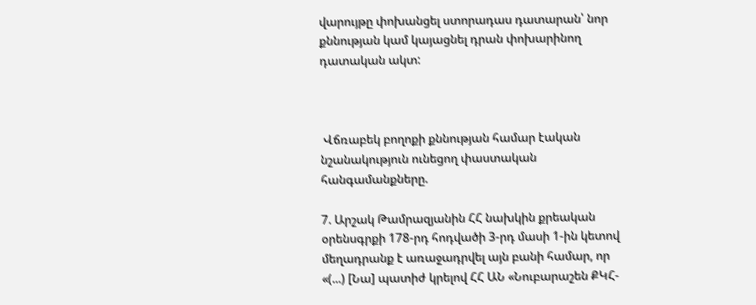վարույթը փոխանցել ստորադաս դատարան՝ նոր քննության կամ կայացնել դրան փոխարինող դատական ակտ:



 Վճռաբեկ բողոքի քննության համար էական նշանակություն ունեցող փաստական հանգամանքները.

7. Արշակ Թամրազյանին ՀՀ նախկին քրեական օրենսգրքի 178-րդ հոդվածի 3-րդ մասի 1-ին կետով մեղադրանք է առաջադրվել այն բանի համար, որ «(...) [Նա] պատիժ կրելով ՀՀ ԱՆ «Նուբարաշեն ՔԿՀ-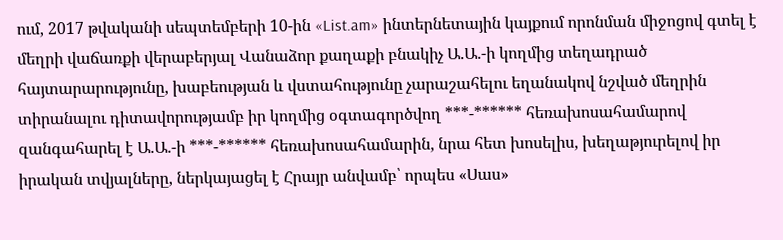ում, 2017 թվականի սեպտեմբերի 10-ին «List.am» ինտերնետային կայքում որոնման միջոցով գտել է մեղրի վաճառքի վերաբերյալ Վանաձոր քաղաքի բնակիչ Ա.Ա.-ի կողմից տեղադրած հայտարարությունը, խաբեության և վստահությունը չարաշահելու եղանակով նշված մեղրին տիրանալու դիտավորությամբ իր կողմից օգտագործվող ***-****** հեռախոսահամարով զանգահարել է Ա.Ա.-ի ***-****** հեռախոսահամարին, նրա հետ խոսելիս, խեղաթյուրելով իր իրական տվյալները, ներկայացել է Հրայր անվամբ՝ որպես «Սաս»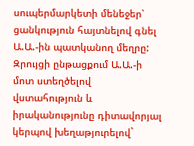սուպերմարկետի մենեջեր՝ ցանկություն հայտնելով գնել Ա.Ա.-ին պատկանող մեղրը: Զրույցի ընթացքում Ա.Ա.-ի մոտ ստեղծելով վստահություն և իրականությունը դիտավորյալ կերպով խեղաթյուրելով`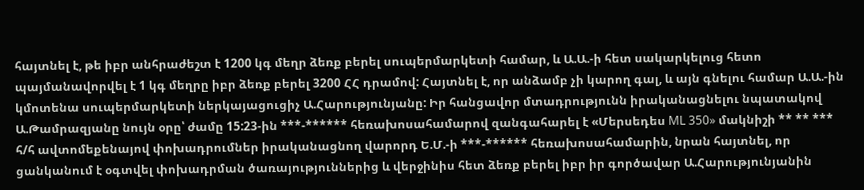հայտնել է, թե իբր անհրաժեշտ է 1200 կգ մեղր ձեռք բերել սուպերմարկետի համար, և Ա.Ա.-ի հետ սակարկելուց հետո պայմանավորվել է 1 կգ մեղրը իբր ձեռք բերել 3200 ՀՀ դրամով: Հայտնել է, որ անձամբ չի կարող գալ, և այն գնելու համար Ա.Ա.-ին կմոտենա սուպերմարկետի ներկայացուցիչ Ա.Հարությունյանը: Իր հանցավոր մտադրությունն իրականացնելու նպատակով Ա.Թամրազյանը նույն օրը՝ ժամը 15:23-ին ***-****** հեռախոսահամարով զանգահարել է «Մերսեդես ML 350» մակնիշի ** ** *** հ/հ ավտոմեքենայով փոխադրումներ իրականացնող վարորդ Ե.Մ.-ի ***-****** հեռախոսահամարին, նրան հայտնել, որ ցանկանում է օգտվել փոխադրման ծառայություններից և վերջինիս հետ ձեռք բերել իբր իր գործավար Ա.Հարությունյանին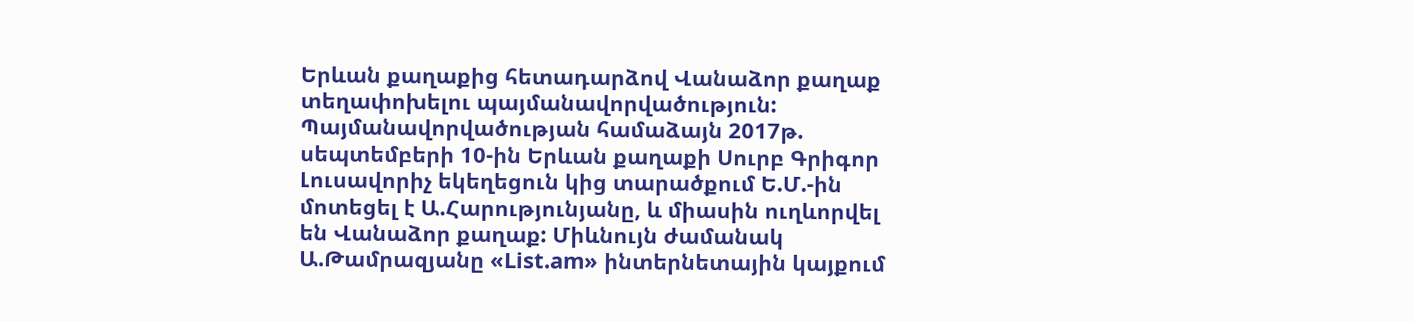Երևան քաղաքից հետադարձով Վանաձոր քաղաք տեղափոխելու պայմանավորվածություն: Պայմանավորվածության համաձայն 2017թ. սեպտեմբերի 10-ին Երևան քաղաքի Սուրբ Գրիգոր Լուսավորիչ եկեղեցուն կից տարածքում Ե.Մ.-ին մոտեցել է Ա.Հարությունյանը, և միասին ուղևորվել են Վանաձոր քաղաք: Միևնույն ժամանակ Ա.Թամրազյանը «List.am» ինտերնետային կայքում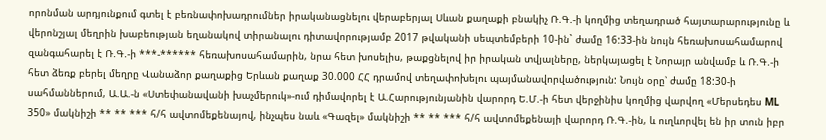որոնման արդյունքում գտել է բեռնափոխադրումներ իրականացնելու վերաբերյալ Սևան քաղաքի բնակիչ Ռ.Գ.-ի կողմից տեղադրած հայտարարությունը և վերոնշյալ մեղրին խաբեության եղանակով տիրանալու դիտավորությամբ 2017 թվականի սեպտեմբերի 10-ին` ժամը 16:33-ին նույն հեռախոսահամարով զանգահարել է Ռ.Գ.-ի ***-****** հեռախոսահամարին, նրա հետ խոսելիս, թաքցնելով իր իրական տվյալները, ներկայացել է Նորայր անվամբ և Ռ.Գ.-ի հետ ձեռք բերել մեղրը Վանաձոր քաղաքից Երևան քաղաք 30.000 ՀՀ դրամով տեղափոխելու պայմանավորվածություն: Նույն օրը՝ ժամը 18:30-ի սահմաններում, Ա.Ա.-ն «Ստեփանավանի խաչմերուկ»-ում դիմավորել է Ա.Հարությունյանին վարորդ Ե.Մ.-ի հետ վերջինիս կողմից վարվող «Մերսեդես ML 350» մակնիշի ** ** *** հ/հ ավտոմեքենայով, ինչպես նաև «Գազել» մակնիշի ** ** *** հ/հ ավտոմեքենայի վարորդ Ռ.Գ.-ին, և ուղևորվել են իր տուն իբր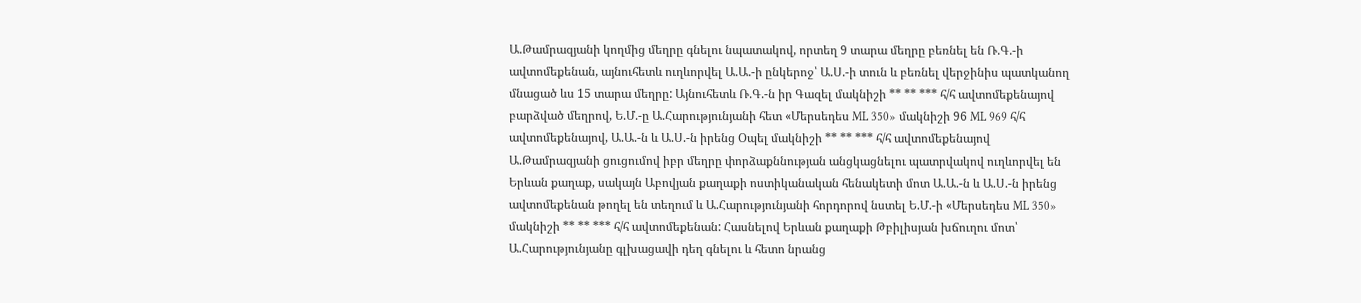Ա.Թամրազյանի կողմից մեղրը գնելու նպատակով, որտեղ 9 տարա մեղրը բեռնել են Ռ.Գ.-ի ավտոմեքենան, այնուհետև ուղևորվել Ա.Ա.-ի ընկերոջ՝ Ա.Ս.-ի տուն և բեռնել վերջինիս պատկանող մնացած ևս 15 տարա մեղրը: Այնուհետև Ռ.Գ.-ն իր Գազել մակնիշի ** ** *** հ/հ ավտոմեքենայով բարձված մեղրով, Ե.Մ.-ը Ա.Հարությունյանի հետ «Մերսեդես ML 350» մակնիշի 96 ML 969 հ/հ ավտոմեքենայով, Ա.Ա.-ն և Ա.Ս.-ն իրենց Օպել մակնիշի ** ** *** հ/հ ավտոմեքենայով Ա.Թամրազյանի ցուցումով իբր մեղրը փորձաքննության անցկացնելու պատրվակով ուղևորվել են Երևան քաղաք, սակայն Աբովյան քաղաքի ոստիկանական հենակետի մոտ Ա.Ա.-ն և Ա.Ս.-ն իրենց ավտոմեքենան թողել են տեղում և Ա.Հարությունյանի հորդորով նստել Ե.Մ.-ի «Մերսեդես ML 350» մակնիշի ** ** *** հ/հ ավտոմեքենան: Հասնելով Երևան քաղաքի Թբիլիսյան խճուղու մոտ՝ Ա.Հարությունյանը գլխացավի դեղ գնելու և հետո նրանց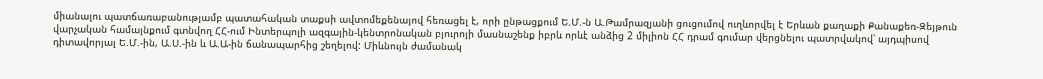միանալու պատճառաբանությամբ պատահական տաքսի ավտոմեքենայով հեռացել է, որի ընթացքում Ե.Մ.-ն Ա.Թամրազյանի ցուցումով ուղևորվել է Երևան քաղաքի Քանաքեռ-Զեյթուն վարչական համայնքում գտնվող ՀՀ-ում Ինտերպոլի ազգային-կենտրոնական բյուրոյի մասնաշենք իբրև որևէ անձից 2 միլիոն ՀՀ դրամ գումար վերցնելու պատրվակով՝ այդպիսով դիտավորյալ Ե.Մ.-ին, Ա.Ս.-ին և Ա.Ա-ին ճանապարհից շեղելով: Միևնույն ժամանակ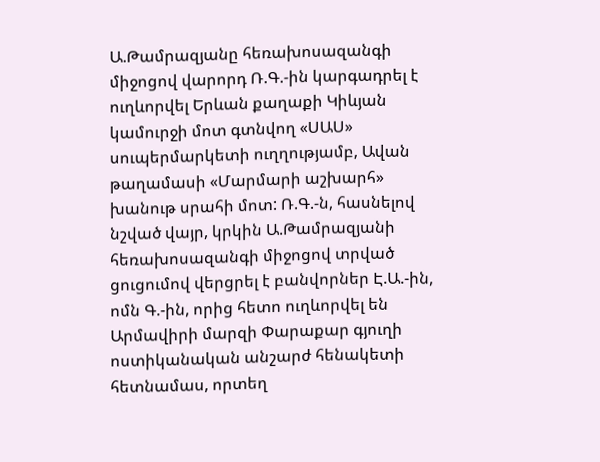Ա.Թամրազյանը հեռախոսազանգի միջոցով վարորդ Ռ.Գ.-ին կարգադրել է ուղևորվել Երևան քաղաքի Կիևյան կամուրջի մոտ գտնվող «ՍԱՍ» սուպերմարկետի ուղղությամբ, Ավան թաղամասի «Մարմարի աշխարհ» խանութ սրահի մոտ: Ռ.Գ.-ն, հասնելով նշված վայր, կրկին Ա.Թամրազյանի հեռախոսազանգի միջոցով տրված ցուցումով վերցրել է բանվորներ Է.Ա.-ին, ոմն Գ.-ին, որից հետո ուղևորվել են Արմավիրի մարզի Փարաքար գյուղի ոստիկանական անշարժ հենակետի հետնամաս, որտեղ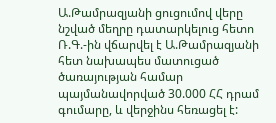Ա.Թամրազյանի ցուցումով վերը նշված մեղրը դատարկելուց հետո Ռ.Գ.-ին վճարվել է Ա.Թամրազյանի հետ նախապես մատուցած ծառայության համար պայմանավորված 30.000 ՀՀ դրամ գումարը, և վերջինս հեռացել է: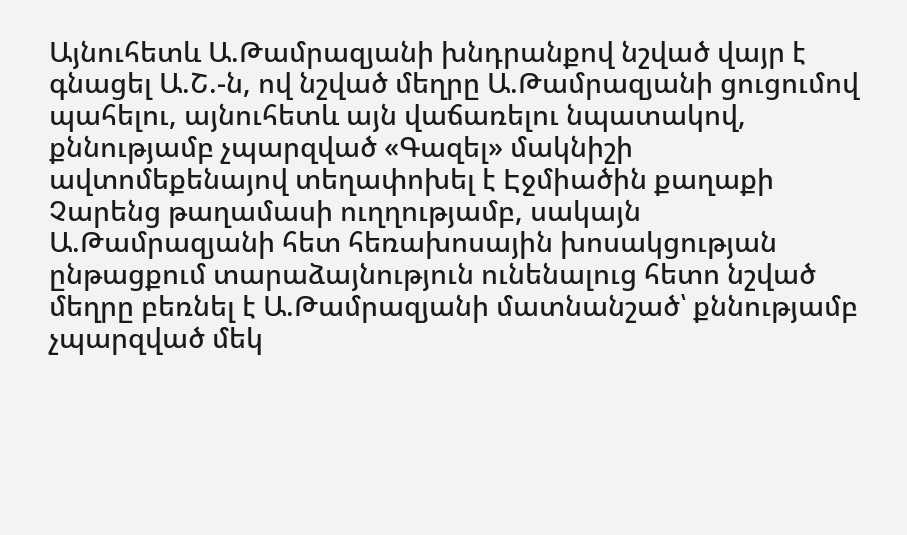Այնուհետև Ա.Թամրազյանի խնդրանքով նշված վայր է գնացել Ա.Շ.-ն, ով նշված մեղրը Ա.Թամրազյանի ցուցումով պահելու, այնուհետև այն վաճառելու նպատակով, քննությամբ չպարզված «Գազել» մակնիշի ավտոմեքենայով տեղափոխել է Էջմիածին քաղաքի Չարենց թաղամասի ուղղությամբ, սակայն Ա.Թամրազյանի հետ հեռախոսային խոսակցության ընթացքում տարաձայնություն ունենալուց հետո նշված մեղրը բեռնել է Ա.Թամրազյանի մատնանշած՝ քննությամբ չպարզված մեկ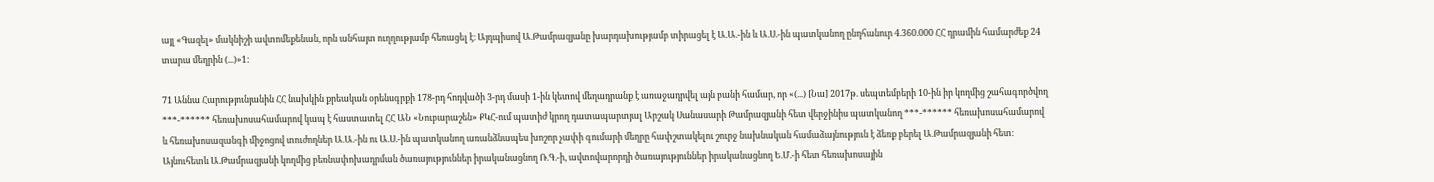այլ «Գազել» մակնիշի ավտոմեքենան, որն անհայտ ուղղությամբ հեռացել է։ Այդպիսով Ա.Թամրազյանը խարդախությամբ տիրացել է Ա.Ա.-ին և Ա.Ս.-ին պատկանող ընդհանուր 4.360.000 ՀՀ դրամին համարժեք 24 տարա մեղրին (...)»1:

71 Աննա Հարությունյանին ՀՀ նախկին քրեական օրենսգրքի 178-րդ հոդվածի 3-րդ մասի 1-ին կետով մեղադրանք է առաջադրվել այն բանի համար, որ «(...) [Նա] 2017թ. սեպտեմբերի 10-ին իր կողմից շահագործվող ***-****** հեռախոսահամարով կապ է հաստատել ՀՀ ԱՆ «Նուբարաշեն» ՔԿՀ-ում պատիժ կրող դատապարտյալ Արշակ Սանասարի Թամրազյանի հետ վերջինիս պատկանող ***-****** հեռախոսահամարով և հեռախոսազանգի միջոցով տուժողներ Ա.Ա.-ին ու Ա.Ս.-ին պատկանող առանձնապես խոշոր չափի գումարի մեղրը հափշտակելու շուրջ նախնական համաձայնություն է ձեռք բերել Ա.Թամրազյանի հետ: Այնուհետև Ա.Թամրազյանի կողմից բեռնափոխադրման ծառայություններ իրականացնող Ռ.Գ.-ի, ավտովարորդի ծառայություններ իրականացնող Ե.Մ.-ի հետ հեռախոսային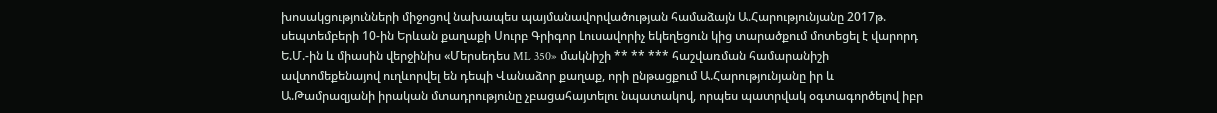խոսակցությունների միջոցով նախապես պայմանավորվածության համաձայն Ա.Հարությունյանը 2017թ. սեպտեմբերի 10-ին Երևան քաղաքի Սուրբ Գրիգոր Լուսավորիչ եկեղեցուն կից տարածքում մոտեցել է վարորդ Ե.Մ.-ին և միասին վերջինիս «Մերսեդես ML 350» մակնիշի ** ** *** հաշվառման համարանիշի ավտոմեքենայով ուղևորվել են դեպի Վանաձոր քաղաք, որի ընթացքում Ա.Հարությունյանը իր և Ա.Թամրազյանի իրական մտադրությունը չբացահայտելու նպատակով, որպես պատրվակ օգտագործելով իբր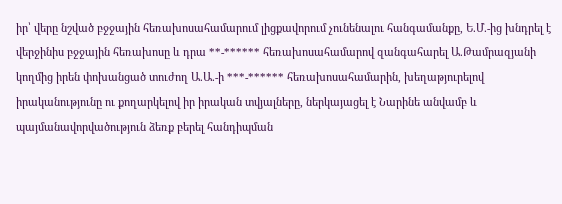իր՝ վերը նշված բջջային հեռախոսահամարում լիցքավորում չունենալու հանգամանքը, Ե.Մ.-ից խնդրել է վերջինիս բջջային հեռախոսը և դրա **-****** հեռախոսահամարով զանգահարել Ա.Թամրազյանի կողմից իրեն փոխանցած տուժող Ա.Ա.-ի ***-****** հեռախոսահամարին, խեղաթյուրելով իրականությունը ու քողարկելով իր իրական տվյալները, ներկայացել է Նարինե անվամբ և պայմանավորվածություն ձեռք բերել հանդիպման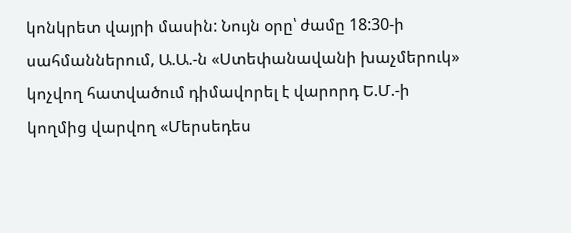կոնկրետ վայրի մասին: Նույն օրը՝ ժամը 18:30-ի սահմաններում, Ա.Ա.-ն «Ստեփանավանի խաչմերուկ» կոչվող հատվածում դիմավորել է վարորդ Ե.Մ.-ի կողմից վարվող «Մերսեդես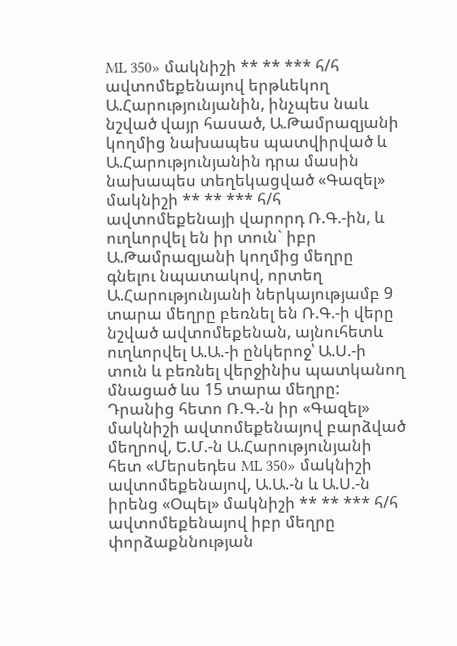ML 350» մակնիշի ** ** *** հ/հ ավտոմեքենայով երթևեկող Ա.Հարությունյանին, ինչպես նաև նշված վայր հասած, Ա.Թամրազյանի կողմից նախապես պատվիրված և Ա.Հարությունյանին դրա մասին նախապես տեղեկացված «Գազել» մակնիշի ** ** *** հ/հ ավտոմեքենայի վարորդ Ռ.Գ.-ին, և ուղևորվել են իր տուն` իբր Ա.Թամրազյանի կողմից մեղրը գնելու նպատակով, որտեղ Ա.Հարությունյանի ներկայությամբ 9 տարա մեղրը բեռնել են Ռ.Գ.-ի վերը նշված ավտոմեքենան, այնուհետև ուղևորվել Ա.Ա.-ի ընկերոջ՝ Ա.Ս.-ի տուն և բեռնել վերջինիս պատկանող մնացած ևս 15 տարա մեղրը: Դրանից հետո Ռ.Գ.-ն իր «Գազել» մակնիշի ավտոմեքենայով բարձված մեղրով, Ե.Մ.-ն Ա.Հարությունյանի հետ «Մերսեդես ML 350» մակնիշի ավտոմեքենայով, Ա.Ա.-ն և Ա.Ս.-ն իրենց «Օպել» մակնիշի ** ** *** հ/հ ավտոմեքենայով իբր մեղրը փորձաքննության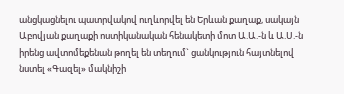անցկացնելու պատրվակով ուղևորվել են Երևան քաղաք, սակայն Աբովյան քաղաքի ոստիկանական հենակետի մոտ Ա.Ա.-ն և Ա.Ս.-ն իրենց ավտոմեքենան թողել են տեղում` ցանկություն հայտնելով նստել «Գազել» մակնիշի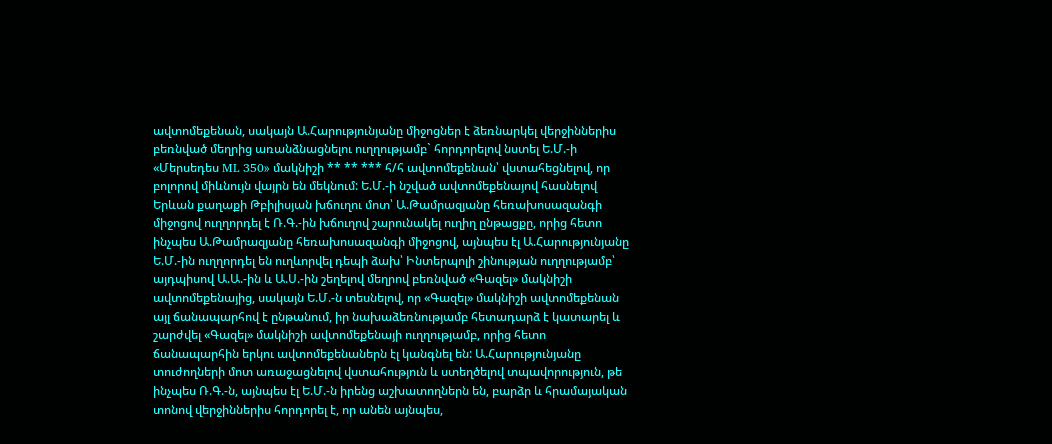ավտոմեքենան, սակայն Ա.Հարությունյանը միջոցներ է ձեռնարկել վերջիններիս բեռնված մեղրից առանձնացնելու ուղղությամբ` հորդորելով նստել Ե.Մ.-ի «Մերսեդես ML 350» մակնիշի ** ** *** հ/հ ավտոմեքենան՝ վստահեցնելով, որ բոլորով միևնույն վայրն են մեկնում: Ե.Մ.-ի նշված ավտոմեքենայով հասնելով Երևան քաղաքի Թբիլիսյան խճուղու մոտ՝ Ա.Թամրազյանը հեռախոսազանգի միջոցով ուղղորդել է Ռ.Գ.-ին խճուղով շարունակել ուղիղ ընթացքը, որից հետո ինչպես Ա.Թամրազյանը հեռախոսազանգի միջոցով, այնպես էլ Ա.Հարությունյանը Ե.Մ.-ին ուղղորդել են ուղևորվել դեպի ձախ՝ Ինտերպոլի շինության ուղղությամբ՝ այդպիսով Ա.Ա.-ին և Ա.Ս.-ին շեղելով մեղրով բեռնված «Գազել» մակնիշի ավտոմեքենայից, սակայն Ե.Մ.-ն տեսնելով, որ «Գազել» մակնիշի ավտոմեքենան այլ ճանապարհով է ընթանում, իր նախաձեռնությամբ հետադարձ է կատարել և շարժվել «Գազել» մակնիշի ավտոմեքենայի ուղղությամբ, որից հետո ճանապարհին երկու ավտոմեքենաներն էլ կանգնել են: Ա.Հարությունյանը տուժողների մոտ առաջացնելով վստահություն և ստեղծելով տպավորություն, թե ինչպես Ռ.Գ.-ն, այնպես էլ Ե.Մ.-ն իրենց աշխատողներն են, բարձր և հրամայական տոնով վերջիններիս հորդորել է, որ անեն այնպես,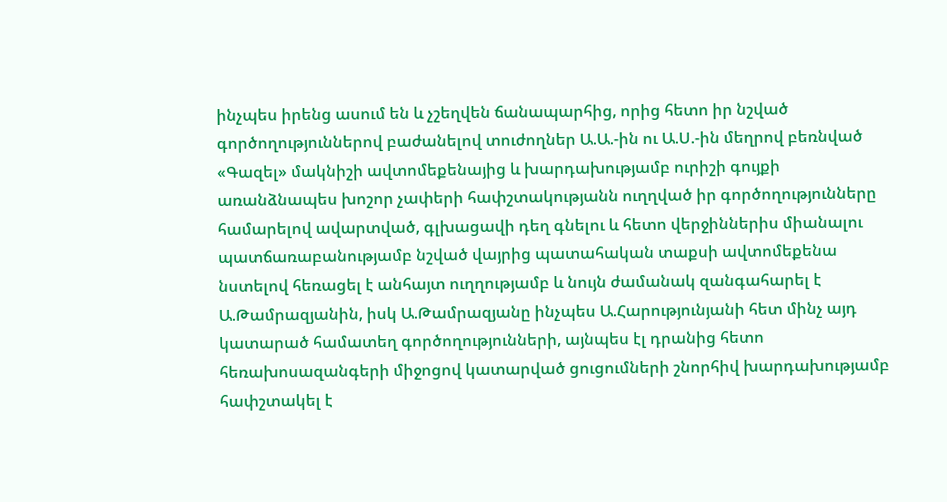ինչպես իրենց ասում են և չշեղվեն ճանապարհից, որից հետո իր նշված գործողություններով բաժանելով տուժողներ Ա.Ա.-ին ու Ա.Ս.-ին մեղրով բեռնված «Գազել» մակնիշի ավտոմեքենայից և խարդախությամբ ուրիշի գույքի առանձնապես խոշոր չափերի հափշտակությանն ուղղված իր գործողությունները համարելով ավարտված, գլխացավի դեղ գնելու և հետո վերջիններիս միանալու պատճառաբանությամբ նշված վայրից պատահական տաքսի ավտոմեքենա նստելով հեռացել է անհայտ ուղղությամբ և նույն ժամանակ զանգահարել է Ա.Թամրազյանին, իսկ Ա.Թամրազյանը ինչպես Ա.Հարությունյանի հետ մինչ այդ կատարած համատեղ գործողությունների, այնպես էլ դրանից հետո հեռախոսազանգերի միջոցով կատարված ցուցումների շնորհիվ խարդախությամբ հափշտակել է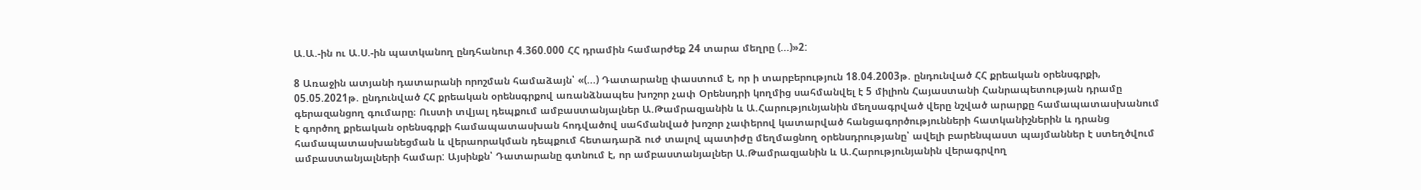Ա.Ա.-ին ու Ա.Ս.-ին պատկանող ընդհանուր 4.360.000 ՀՀ դրամին համարժեք 24 տարա մեղրը (...)»2:

8 Առաջին ատյանի դատարանի որոշման համաձայն՝ «(...) Դատարանը փաստում է, որ ի տարբերություն 18.04.2003թ. ընդունված ՀՀ քրեական օրենսգրքի, 05.05.2021թ. ընդունված ՀՀ քրեական օրենսգրքով առանձնապես խոշոր չափ Օրենսդրի կողմից սահմանվել է 5 միլիոն Հայաստանի Հանրապետության դրամը գերազանցող գումարը։ Ուստի տվյալ դեպքում ամբաստանյալներ Ա.Թամրազյանին և Ա.Հարությունյանին մեղսագրված վերը նշված արարքը համապատասխանում է գործող քրեական օրենսգրքի համապատասխան հոդվածով սահմանված խոշոր չափերով կատարված հանցագործությունների հատկանիշներին և դրանց համապատասխանեցման և վերաորակման դեպքում հետադարձ ուժ տալով պատիժը մեղմացնող օրենսդրությանը՝ ավելի բարենպաստ պայմաններ է ստեղծվում ամբաստանյալների համար: Այսինքն՝ Դատարանը գտնում է, որ ամբաստանյալներ Ա.Թամրազյանին և Ա.Հարությունյանին վերագրվող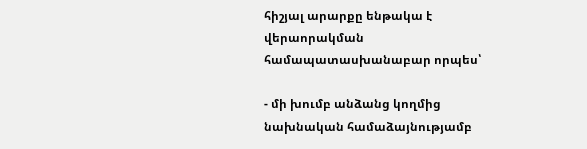հիշյալ արարքը ենթակա է վերաորակման համապատասխանաբար որպես՝

- մի խումբ անձանց կողմից նախնական համաձայնությամբ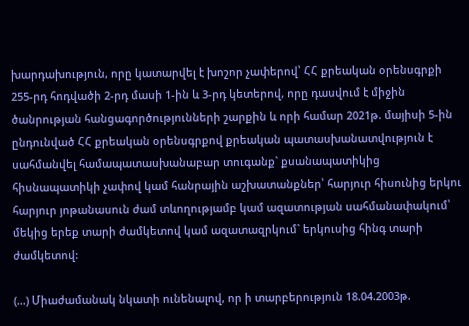խարդախություն, որը կատարվել է խոշոր չափերով՝ ՀՀ քրեական օրենսգրքի 255-րդ հոդվածի 2-րդ մասի 1-ին և 3-րդ կետերով, որը դասվում է միջին ծանրության հանցագործությունների շարքին և որի համար 2021թ. մայիսի 5-ին ընդունված ՀՀ քրեական օրենսգրքով քրեական պատասխանատվություն է սահմանվել համապատասխանաբար տուգանք` քսանապատիկից հիսնապատիկի չափով կամ հանրային աշխատանքներ՝ հարյուր հիսունից երկու հարյուր յոթանասուն ժամ տևողությամբ կամ ազատության սահմանափակում՝ մեկից երեք տարի ժամկետով կամ ազատազրկում` երկուսից հինգ տարի ժամկետով:

(...) Միաժամանակ նկատի ունենալով, որ ի տարբերություն 18.04.2003թ.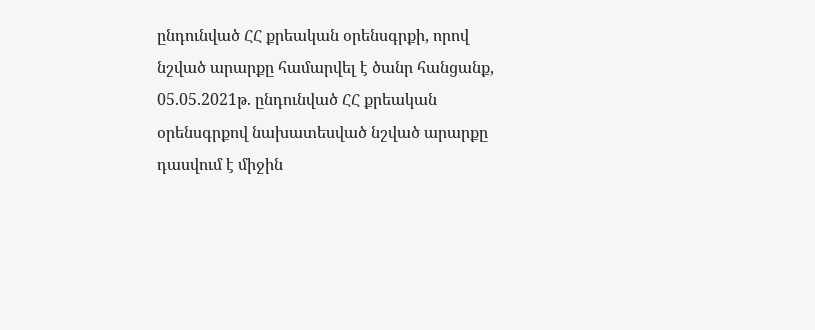ընդունված ՀՀ քրեական օրենսգրքի, որով նշված արարքը համարվել է ծանր հանցանք, 05.05.2021թ. ընդունված ՀՀ քրեական օրենսգրքով նախատեսված նշված արարքը դասվում է միջին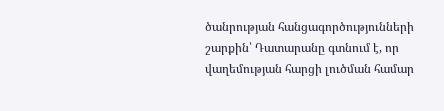ծանրության հանցագործությունների շարքին՝ Դատարանը գտնում է, որ վաղեմության հարցի լուծման համար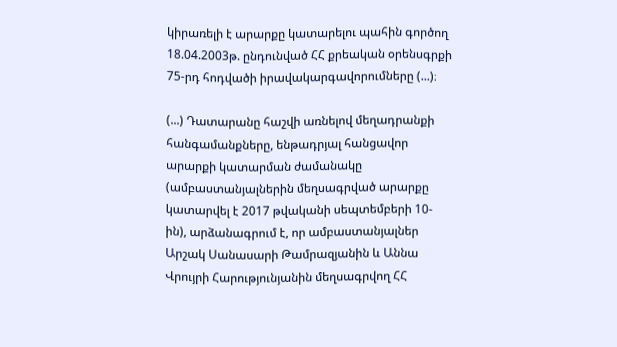կիրառելի է արարքը կատարելու պահին գործող 18.04.2003թ. ընդունված ՀՀ քրեական օրենսգրքի 75-րդ հոդվածի իրավակարգավորումները (...)։

(...) Դատարանը հաշվի առնելով մեղադրանքի հանգամանքները, ենթադրյալ հանցավոր արարքի կատարման ժամանակը (ամբաստանյալներին մեղսագրված արարքը կատարվել է 2017 թվականի սեպտեմբերի 10-ին), արձանագրում է, որ ամբաստանյալներ Արշակ Սանասարի Թամրազյանին և Աննա Վրույրի Հարությունյանին մեղսագրվող ՀՀ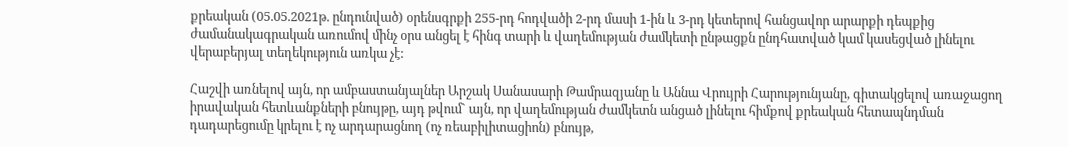քրեական (05.05.2021թ. ընդունված) օրենսգրքի 255-րդ հոդվածի 2-րդ մասի 1-ին և 3-րդ կետերով հանցավոր արարքի դեպքից ժամանակագրական առումով մինչ օրս անցել է հինգ տարի և վաղեմության ժամկետի ընթացքն ընդհատված կամ կասեցված լինելու վերաբերյալ տեղեկություն առկա չէ:

Հաշվի առնելով այն, որ ամբաստանյալներ Արշակ Սանասարի Թամրազյանը և Աննա Վրույրի Հարությունյանը, գիտակցելով առաջացող իրավական հետևանքների բնույթը, այդ թվում` այն, որ վաղեմության ժամկետն անցած լինելու հիմքով քրեական հետապնդման դադարեցումը կրելու է ոչ արդարացնող (ոչ ռեաբիլիտացիոն) բնույթ,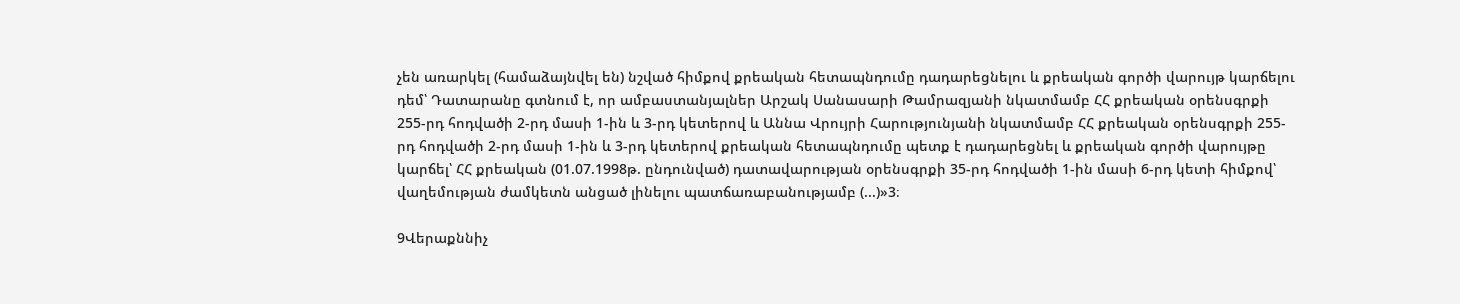չեն առարկել (համաձայնվել են) նշված հիմքով քրեական հետապնդումը դադարեցնելու և քրեական գործի վարույթ կարճելու դեմ՝ Դատարանը գտնում է, որ ամբաստանյալներ Արշակ Սանասարի Թամրազյանի նկատմամբ ՀՀ քրեական օրենսգրքի 255-րդ հոդվածի 2-րդ մասի 1-ին և 3-րդ կետերով և Աննա Վրույրի Հարությունյանի նկատմամբ ՀՀ քրեական օրենսգրքի 255-րդ հոդվածի 2-րդ մասի 1-ին և 3-րդ կետերով քրեական հետապնդումը պետք է դադարեցնել և քրեական գործի վարույթը կարճել՝ ՀՀ քրեական (01.07.1998թ. ընդունված) դատավարության օրենսգրքի 35-րդ հոդվածի 1-ին մասի 6-րդ կետի հիմքով՝ վաղեմության ժամկետն անցած լինելու պատճառաբանությամբ (...)»3։

9Վերաքննիչ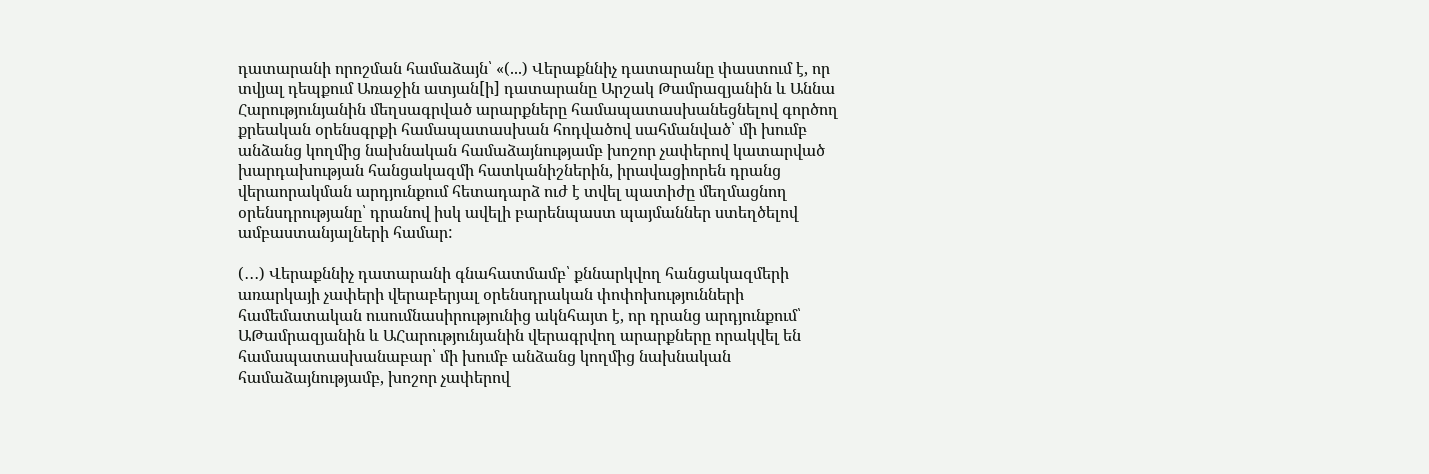դատարանի որոշման համաձայն՝ «(...) Վերաքննիչ դատարանը փաստում է, որ տվյալ դեպքում Առաջին ատյան[ի] դատարանը Արշակ Թամրազյանին և Աննա Հարությունյանին մեղսագրված արարքները համապատասխանեցնելով գործող քրեական օրենսգրքի համապատասխան հոդվածով սահմանված՝ մի խումբ անձանց կողմից նախնական համաձայնությամբ խոշոր չափերով կատարված խարդախության հանցակազմի հատկանիշներին, իրավացիորեն դրանց վերաորակման արդյունքում հետադարձ ուժ է տվել պատիժը մեղմացնող օրենսդրությանը՝ դրանով իսկ ավելի բարենպաստ պայմաններ ստեղծելով ամբաստանյալների համար:

(․․․) Վերաքննիչ դատարանի գնահատմամբ՝ քննարկվող հանցակազմերի առարկայի չափերի վերաբերյալ օրենսդրական փոփոխությունների համեմատական ուսումնասիրությունից ակնհայտ է, որ դրանց արդյունքում՝ ԱԹամրազյանին և ԱՀարությունյանին վերագրվող արարքները որակվել են համապատասխանաբար՝ մի խումբ անձանց կողմից նախնական համաձայնությամբ, խոշոր չափերով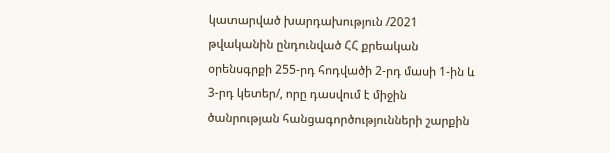կատարված խարդախություն /2021 թվականին ընդունված ՀՀ քրեական օրենսգրքի 255-րդ հոդվածի 2-րդ մասի 1-ին և 3-րդ կետեր/, որը դասվում է միջին ծանրության հանցագործությունների շարքին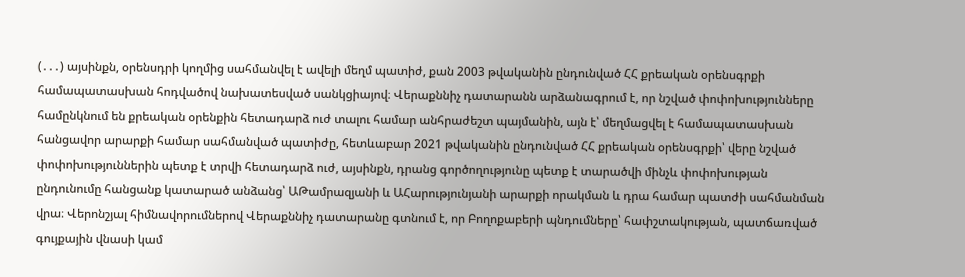(․․․) այսինքն, օրենսդրի կողմից սահմանվել է ավելի մեղմ պատիժ, քան 2003 թվականին ընդունված ՀՀ քրեական օրենսգրքի համապատասխան հոդվածով նախատեսված սանկցիայով։ Վերաքննիչ դատարանն արձանագրում է, որ նշված փոփոխությունները համընկնում են քրեական օրենքին հետադարձ ուժ տալու համար անհրաժեշտ պայմանին, այն է՝ մեղմացվել է համապատասխան հանցավոր արարքի համար սահմանված պատիժը, հետևաբար 2021 թվականին ընդունված ՀՀ քրեական օրենսգրքի՝ վերը նշված փոփոխություններին պետք է տրվի հետադարձ ուժ, այսինքն, դրանց գործողությունը պետք է տարածվի մինչև փոփոխության ընդունումը հանցանք կատարած անձանց՝ ԱԹամրազյանի և ԱՀարությունյանի արարքի որակման և դրա համար պատժի սահմանման վրա։ Վերոնշյալ հիմնավորումներով Վերաքննիչ դատարանը գտնում է, որ Բողոքաբերի պնդումները՝ հափշտակության, պատճառված գույքային վնասի կամ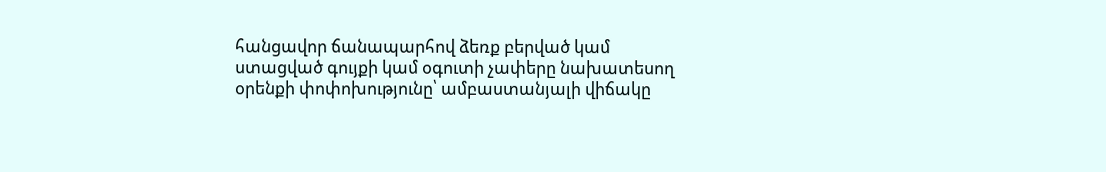հանցավոր ճանապարհով ձեռք բերված կամ ստացված գույքի կամ օգուտի չափերը նախատեսող օրենքի փոփոխությունը՝ ամբաստանյալի վիճակը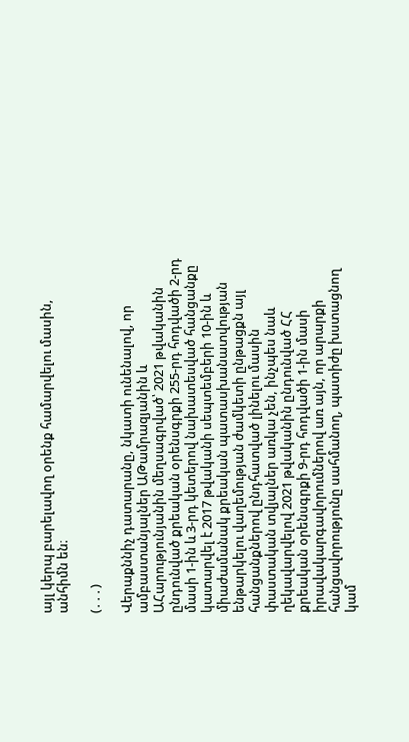այլ կերպ բարելավող օրենք համարվելու մասին, անհիմն են։

(․․․)

Վերաքննիչ դատարանը, նկատի ունենալով, որ ամբաստանյալներ ԱԹամրազյանին և ԱՀարությունյանին մեղսագրված՝ 2021 թվականին ընդունված քրեական օրենսգրքի 255-րդ հոդվածի 2-րդ մասի 1-ին և 3-րդ կետերով նախատեսված հանցանքը կատարվել է 2017 թվականի սեպտեմբերի 10-ին և միաժամանակ քրեական պատասխանատվության ենթարկելու վաղեմության ժամկետի ընթացքն այլ հանցանքներով ընդհատված լինելու մասին փաստական տվյալներ առկա չեն, ինչպես նաև ղեկավարվելով 2021 թվականին ընդունված ՀՀ քրեական օրենսգրքի 9-րդ հոդվածի 1-ին մասի իրավակարգավորումներով առ այն, որ արարքի հանցավորությունը սահմանող, պատիժը խստացնող կամ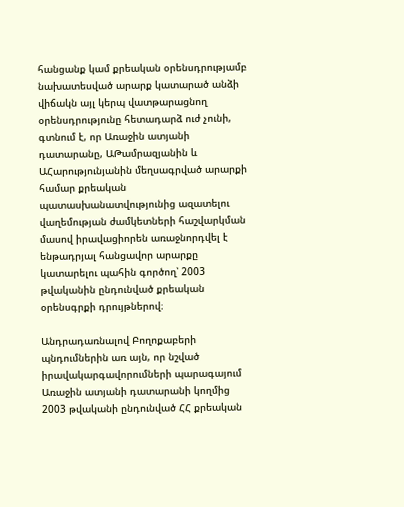հանցանք կամ քրեական օրենսդրությամբ նախատեսված արարք կատարած անձի վիճակն այլ կերպ վատթարացնող օրենսդրությունը հետադարձ ուժ չունի, գտնում է, որ Առաջին ատյանի դատարանը, ԱԹամրազյանին և ԱՀարությունյանին մեղսագրված արարքի համար քրեական պատասխանատվությունից ազատելու վաղեմության ժամկետների հաշվարկման մասով իրավացիորեն առաջնորդվել է ենթադրյալ հանցավոր արարքը կատարելու պահին գործող՝ 2003 թվականին ընդունված քրեական օրենսգրքի դրույթներով։

Անդրադառնալով Բողոքաբերի պնդումներին առ այն, որ նշված իրավակարգավորումների պարագայում Առաջին ատյանի դատարանի կողմից 2003 թվականի ընդունված ՀՀ քրեական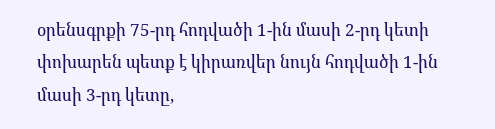օրենսգրքի 75-րդ հոդվածի 1-ին մասի 2-րդ կետի փոխարեն պետք է կիրառվեր նույն հոդվածի 1-ին մասի 3-րդ կետը,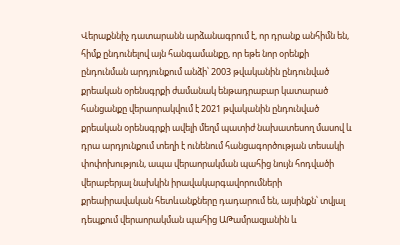Վերաքննիչ դատարանն արձանագրում է, որ դրանք անհիմն են, հիմք ընդունելով այն հանգամանքը, որ եթե նոր օրենքի ընդունման արդյունքում անձի՝ 2003 թվականին ընդունված քրեական օրենսգրքի ժամանակ ենթադրաբար կատարած հանցանքը վերաորակվում է 2021 թվականին ընդունված քրեական օրենսգրքի ավելի մեղմ պատիժ նախատեսող մասով և դրա արդյունքում տեղի է ունենում հանցագործության տեսակի փոփոխություն, ապա վերաորակման պահից նույն հոդվածի վերաբերյալ նախկին իրավակարգավորումների քրեաիրավական հետևանքները դադարում են, այսինքն՝ տվյալ դեպքում վերաորակման պահից ԱԹամրազյանին և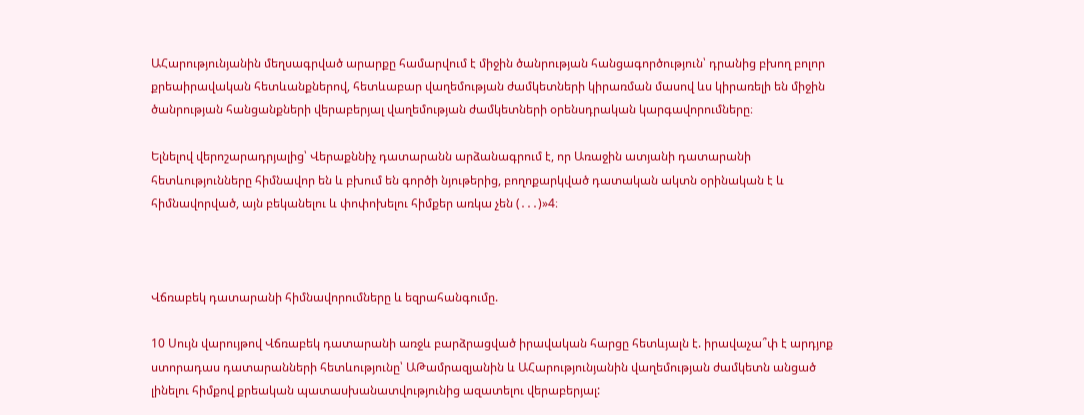ԱՀարությունյանին մեղսագրված արարքը համարվում է միջին ծանրության հանցագործություն՝ դրանից բխող բոլոր քրեաիրավական հետևանքներով, հետևաբար վաղեմության ժամկետների կիրառման մասով ևս կիրառելի են միջին ծանրության հանցանքների վերաբերյալ վաղեմության ժամկետների օրենսդրական կարգավորումները։

Ելնելով վերոշարադրյալից՝ Վերաքննիչ դատարանն արձանագրում է, որ Առաջին ատյանի դատարանի հետևությունները հիմնավոր են և բխում են գործի նյութերից, բողոքարկված դատական ակտն օրինական է և հիմնավորված, այն բեկանելու և փոփոխելու հիմքեր առկա չեն (․․․)»4։



Վճռաբեկ դատարանի հիմնավորումները և եզրահանգումը.

10 Սույն վարույթով Վճռաբեկ դատարանի առջև բարձրացված իրավական հարցը հետևյալն է. իրավաչա՞փ է արդյոք ստորադաս դատարանների հետևությունը՝ ԱԹամրազյանին և ԱՀարությունյանին վաղեմության ժամկետն անցած լինելու հիմքով քրեական պատասխանատվությունից ազատելու վերաբերյալ: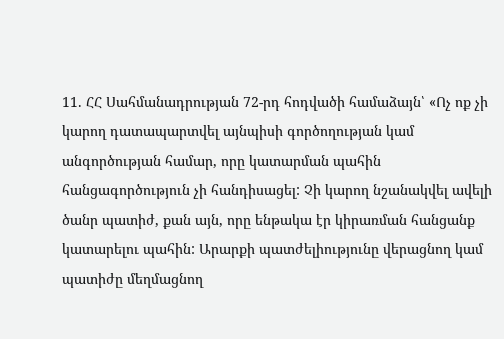11. ՀՀ Սահմանադրության 72-րդ հոդվածի համաձայն՝ «Ոչ ոք չի կարող դատապարտվել այնպիսի գործողության կամ անգործության համար, որը կատարման պահին հանցագործություն չի հանդիսացել: Չի կարող նշանակվել ավելի ծանր պատիժ, քան այն, որը ենթակա էր կիրառման հանցանք կատարելու պահին: Արարքի պատժելիությունը վերացնող կամ պատիժը մեղմացնող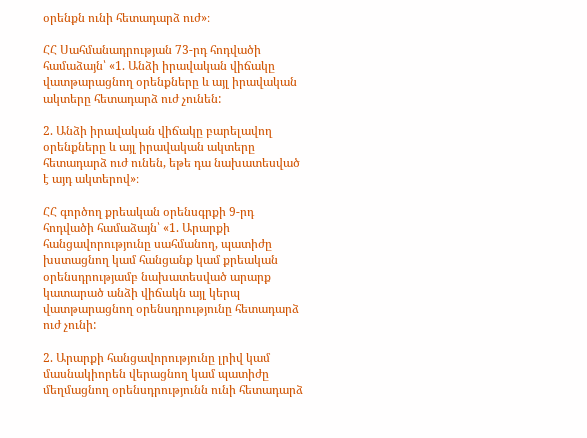օրենքն ունի հետադարձ ուժ»։

ՀՀ Սահմանադրության 73-րդ հոդվածի համաձայն՝ «1. Անձի իրավական վիճակը վատթարացնող օրենքները և այլ իրավական ակտերը հետադարձ ուժ չունեն:

2. Անձի իրավական վիճակը բարելավող օրենքները և այլ իրավական ակտերը հետադարձ ուժ ունեն, եթե դա նախատեսված է այդ ակտերով»։

ՀՀ գործող քրեական օրենսգրքի 9-րդ հոդվածի համաձայն՝ «1. Արարքի հանցավորությունը սահմանող, պատիժը խստացնող կամ հանցանք կամ քրեական օրենսդրությամբ նախատեսված արարք կատարած անձի վիճակն այլ կերպ վատթարացնող օրենսդրությունը հետադարձ ուժ չունի:

2. Արարքի հանցավորությունը լրիվ կամ մասնակիորեն վերացնող կամ պատիժը մեղմացնող օրենսդրությունն ունի հետադարձ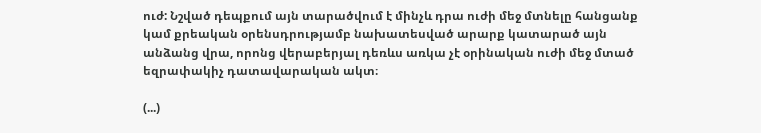ուժ: Նշված դեպքում այն տարածվում է մինչև դրա ուժի մեջ մտնելը հանցանք կամ քրեական օրենսդրությամբ նախատեսված արարք կատարած այն անձանց վրա, որոնց վերաբերյալ դեռևս առկա չէ օրինական ուժի մեջ մտած եզրափակիչ դատավարական ակտ։

(...)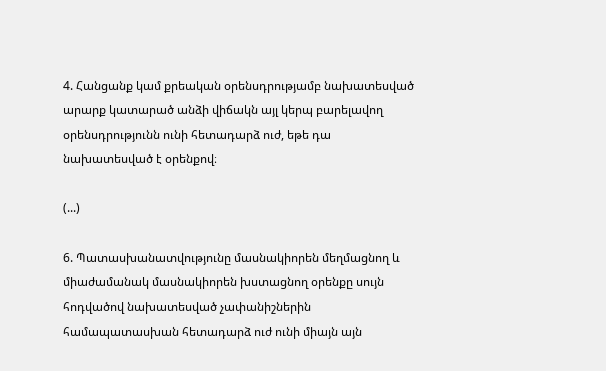4. Հանցանք կամ քրեական օրենսդրությամբ նախատեսված արարք կատարած անձի վիճակն այլ կերպ բարելավող օրենսդրությունն ունի հետադարձ ուժ, եթե դա նախատեսված է օրենքով։

(...)

6. Պատասխանատվությունը մասնակիորեն մեղմացնող և միաժամանակ մասնակիորեն խստացնող օրենքը սույն հոդվածով նախատեսված չափանիշներին համապատասխան հետադարձ ուժ ունի միայն այն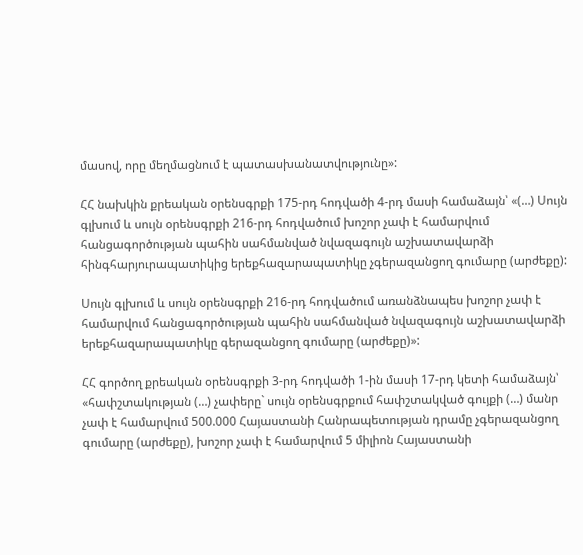մասով, որը մեղմացնում է պատասխանատվությունը»:

ՀՀ նախկին քրեական օրենսգրքի 175-րդ հոդվածի 4-րդ մասի համաձայն՝ «(…) Սույն գլխում և սույն օրենսգրքի 216-րդ հոդվածում խոշոր չափ է համարվում հանցագործության պահին սահմանված նվազագույն աշխատավարձի հինգհարյուրապատիկից երեքհազարապատիկը չգերազանցող գումարը (արժեքը):

Սույն գլխում և սույն օրենսգրքի 216-րդ հոդվածում առանձնապես խոշոր չափ է համարվում հանցագործության պահին սահմանված նվազագույն աշխատավարձի երեքհազարապատիկը գերազանցող գումարը (արժեքը)»:

ՀՀ գործող քրեական օրենսգրքի 3-րդ հոդվածի 1-ին մասի 17-րդ կետի համաձայն՝ «հափշտակության (…) չափերը` սույն օրենսգրքում հափշտակված գույքի (…) մանր չափ է համարվում 500.000 Հայաստանի Հանրապետության դրամը չգերազանցող գումարը (արժեքը), խոշոր չափ է համարվում 5 միլիոն Հայաստանի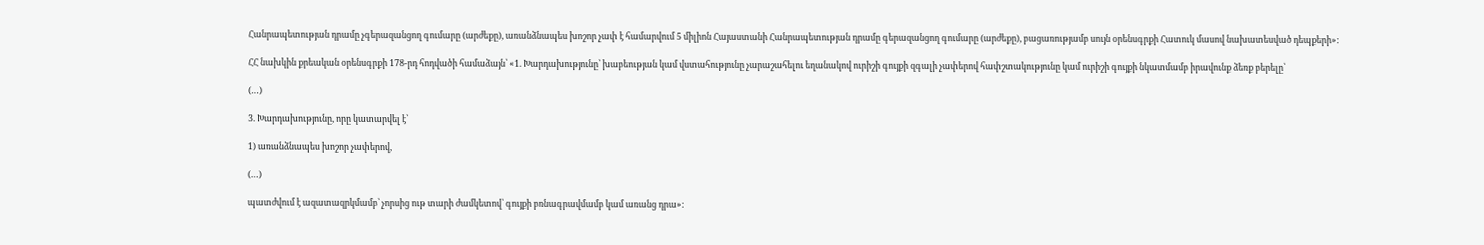Հանրապետության դրամը չգերազանցող գումարը (արժեքը), առանձնապես խոշոր չափ է համարվում 5 միլիոն Հայաստանի Հանրապետության դրամը գերազանցող գումարը (արժեքը), բացառությամբ սույն օրենսգրքի Հատուկ մասով նախատեսված դեպքերի»:

ՀՀ նախկին քրեական օրենսգրքի 178-րդ հոդվածի համաձայն՝ «1. Խարդախությունը՝ խաբեության կամ վստահությունը չարաշահելու եղանակով ուրիշի գույքի զգալի չափերով հափշտակությունը կամ ուրիշի գույքի նկատմամբ իրավունք ձեռք բերելը՝

(…)

3. Խարդախությունը, որը կատարվել է՝

1) առանձնապես խոշոր չափերով,

(…)

պատժվում է ազատազրկմամբ՝ չորսից ութ տարի ժամկետով՝ գույքի բռնագրավմամբ կամ առանց դրա»: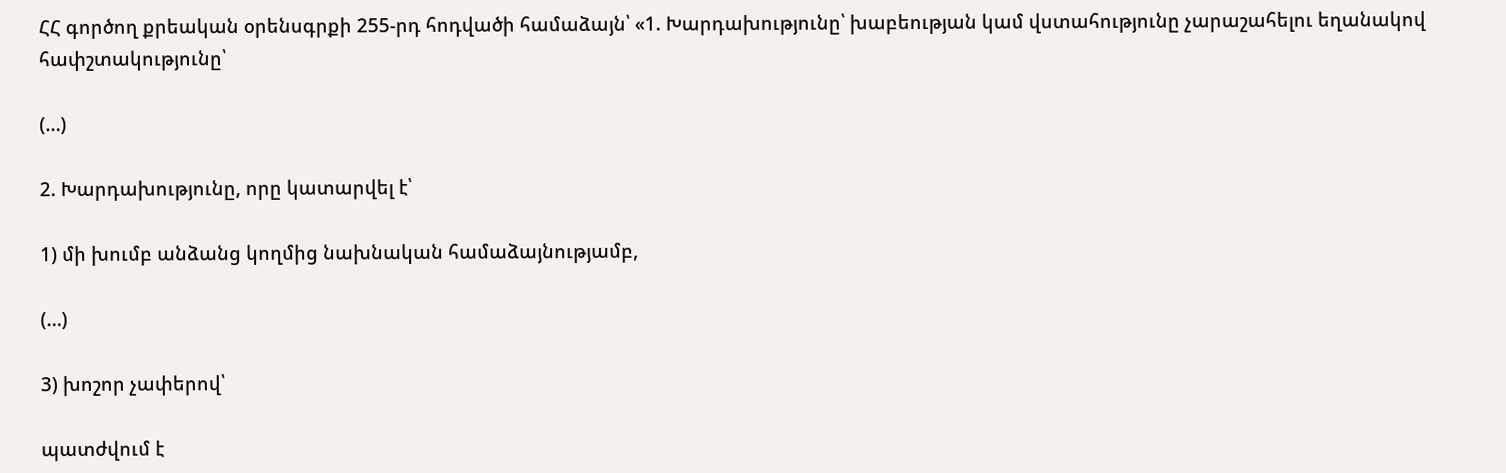ՀՀ գործող քրեական օրենսգրքի 255-րդ հոդվածի համաձայն՝ «1. Խարդախությունը՝ խաբեության կամ վստահությունը չարաշահելու եղանակով հափշտակությունը՝

(…)

2. Խարդախությունը, որը կատարվել է՝

1) մի խումբ անձանց կողմից նախնական համաձայնությամբ,

(…)

3) խոշոր չափերով՝

պատժվում է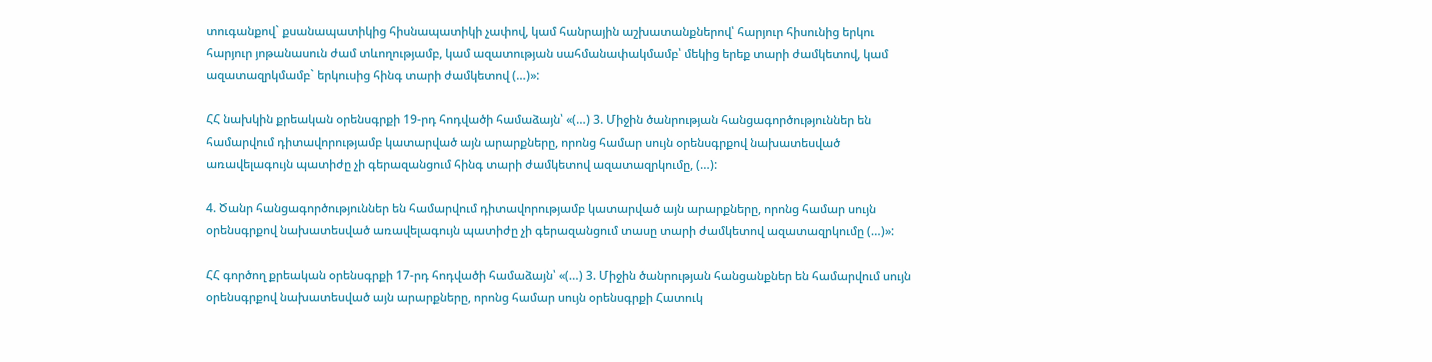տուգանքով` քսանապատիկից հիսնապատիկի չափով, կամ հանրային աշխատանքներով՝ հարյուր հիսունից երկու հարյուր յոթանասուն ժամ տևողությամբ, կամ ազատության սահմանափակմամբ՝ մեկից երեք տարի ժամկետով, կամ ազատազրկմամբ` երկուսից հինգ տարի ժամկետով (…)»:

ՀՀ նախկին քրեական օրենսգրքի 19-րդ հոդվածի համաձայն՝ «(…) 3. Միջին ծանրության հանցագործություններ են համարվում դիտավորությամբ կատարված այն արարքները, որոնց համար սույն օրենսգրքով նախատեսված առավելագույն պատիժը չի գերազանցում հինգ տարի ժամկետով ազատազրկումը, (…):

4. Ծանր հանցագործություններ են համարվում դիտավորությամբ կատարված այն արարքները, որոնց համար սույն օրենսգրքով նախատեսված առավելագույն պատիժը չի գերազանցում տասը տարի ժամկետով ազատազրկումը (…)»:

ՀՀ գործող քրեական օրենսգրքի 17-րդ հոդվածի համաձայն՝ «(…) 3. Միջին ծանրության հանցանքներ են համարվում սույն օրենսգրքով նախատեսված այն արարքները, որոնց համար սույն օրենսգրքի Հատուկ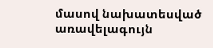մասով նախատեսված առավելագույն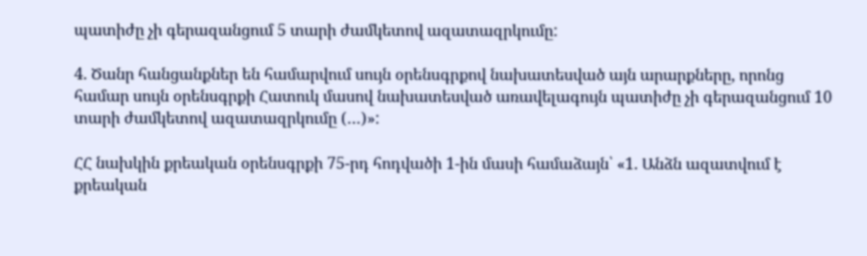պատիժը չի գերազանցում 5 տարի ժամկետով ազատազրկումը:

4. Ծանր հանցանքներ են համարվում սույն օրենսգրքով նախատեսված այն արարքները, որոնց համար սույն օրենսգրքի Հատուկ մասով նախատեսված առավելագույն պատիժը չի գերազանցում 10 տարի ժամկետով ազատազրկումը (…)»:

ՀՀ նախկին քրեական օրենսգրքի 75-րդ հոդվածի 1-ին մասի համաձայն՝ «1. Անձն ազատվում է քրեական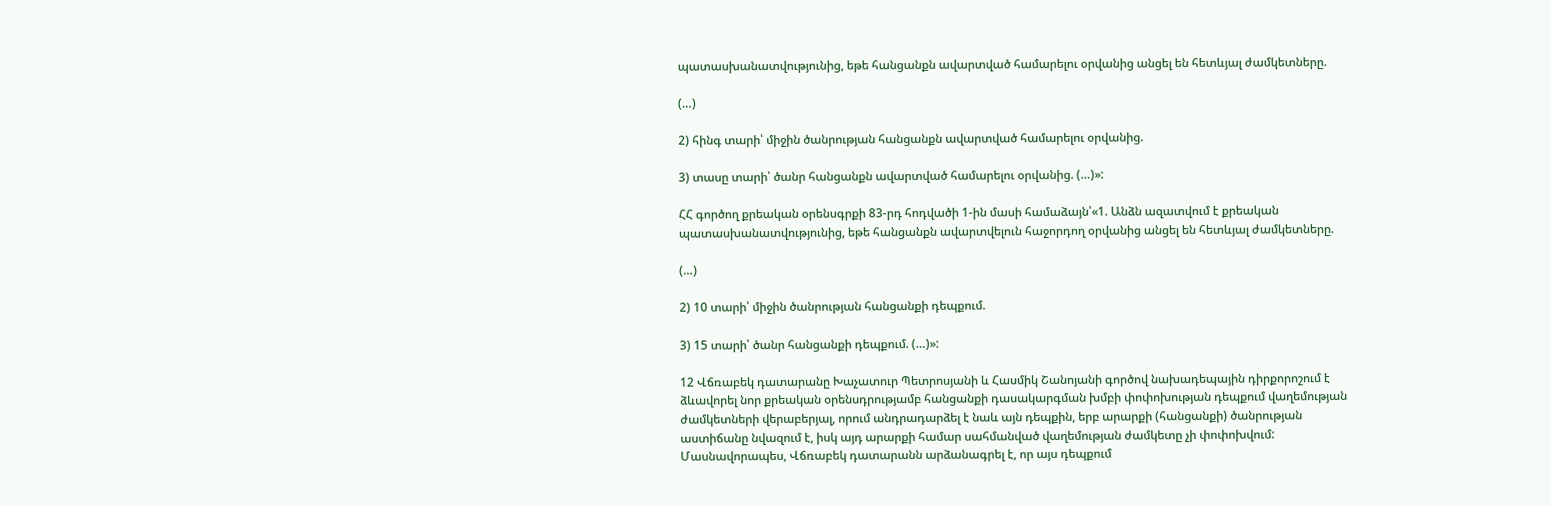պատասխանատվությունից, եթե հանցանքն ավարտված համարելու օրվանից անցել են հետևյալ ժամկետները.

(…)

2) հինգ տարի՝ միջին ծանրության հանցանքն ավարտված համարելու օրվանից.

3) տասը տարի՝ ծանր հանցանքն ավարտված համարելու օրվանից. (…)»:

ՀՀ գործող քրեական օրենսգրքի 83-րդ հոդվածի 1-ին մասի համաձայն՝«1. Անձն ազատվում է քրեական պատասխանատվությունից, եթե հանցանքն ավարտվելուն հաջորդող օրվանից անցել են հետևյալ ժամկետները.

(…)

2) 10 տարի՝ միջին ծանրության հանցանքի դեպքում.

3) 15 տարի՝ ծանր հանցանքի դեպքում. (…)»:

12 Վճռաբեկ դատարանը Խաչատուր Պետրոսյանի և Հասմիկ Շանոյանի գործով նախադեպային դիրքորոշում է ձևավորել նոր քրեական օրենսդրությամբ հանցանքի դասակարգման խմբի փոփոխության դեպքում վաղեմության ժամկետների վերաբերյալ, որում անդրադարձել է նաև այն դեպքին, երբ արարքի (հանցանքի) ծանրության աստիճանը նվազում է, իսկ այդ արարքի համար սահմանված վաղեմության ժամկետը չի փոփոխվում: Մասնավորապես, Վճռաբեկ դատարանն արձանագրել է, որ այս դեպքում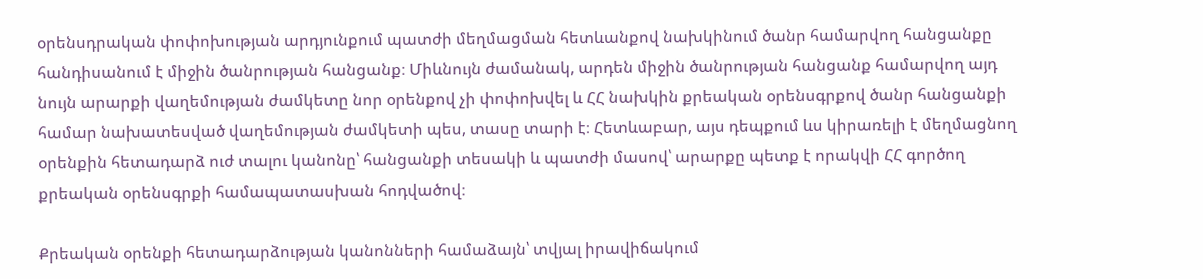օրենսդրական փոփոխության արդյունքում պատժի մեղմացման հետևանքով նախկինում ծանր համարվող հանցանքը հանդիսանում է միջին ծանրության հանցանք։ Միևնույն ժամանակ, արդեն միջին ծանրության հանցանք համարվող այդ նույն արարքի վաղեմության ժամկետը նոր օրենքով չի փոփոխվել և ՀՀ նախկին քրեական օրենսգրքով ծանր հանցանքի համար նախատեսված վաղեմության ժամկետի պես, տասը տարի է։ Հետևաբար, այս դեպքում ևս կիրառելի է մեղմացնող օրենքին հետադարձ ուժ տալու կանոնը՝ հանցանքի տեսակի և պատժի մասով՝ արարքը պետք է որակվի ՀՀ գործող քրեական օրենսգրքի համապատասխան հոդվածով։

Քրեական օրենքի հետադարձության կանոնների համաձայն՝ տվյալ իրավիճակում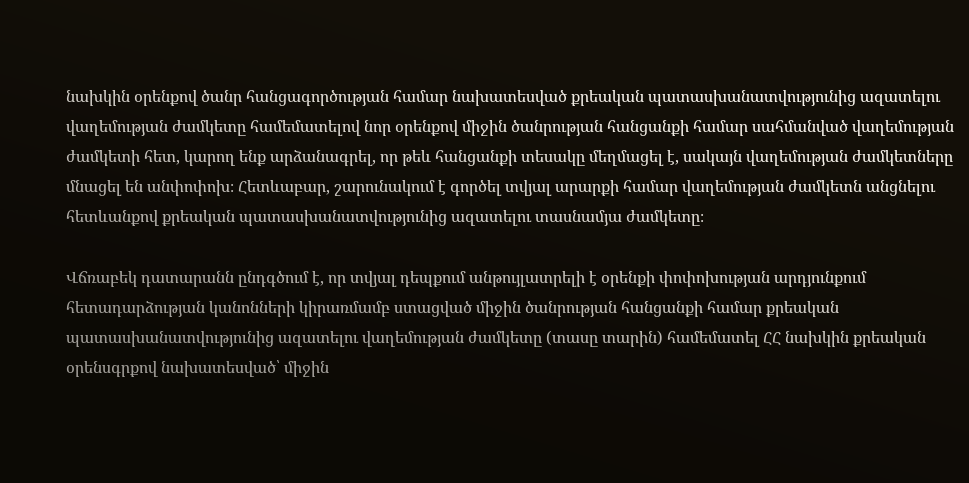նախկին օրենքով ծանր հանցագործության համար նախատեսված քրեական պատասխանատվությունից ազատելու վաղեմության ժամկետը համեմատելով նոր օրենքով միջին ծանրության հանցանքի համար սահմանված վաղեմության ժամկետի հետ, կարող ենք արձանագրել, որ թեև հանցանքի տեսակը մեղմացել է, սակայն վաղեմության ժամկետները մնացել են անփոփոխ։ Հետևաբար, շարունակում է գործել տվյալ արարքի համար վաղեմության ժամկետն անցնելու հետևանքով քրեական պատասխանատվությունից ազատելու տասնամյա ժամկետը։

Վճռաբեկ դատարանն ընդգծում է, որ տվյալ դեպքում անթույլատրելի է օրենքի փոփոխության արդյունքում հետադարձության կանոնների կիրառմամբ ստացված միջին ծանրության հանցանքի համար քրեական պատասխանատվությունից ազատելու վաղեմության ժամկետը (տասը տարին) համեմատել ՀՀ նախկին քրեական օրենսգրքով նախատեսված՝ միջին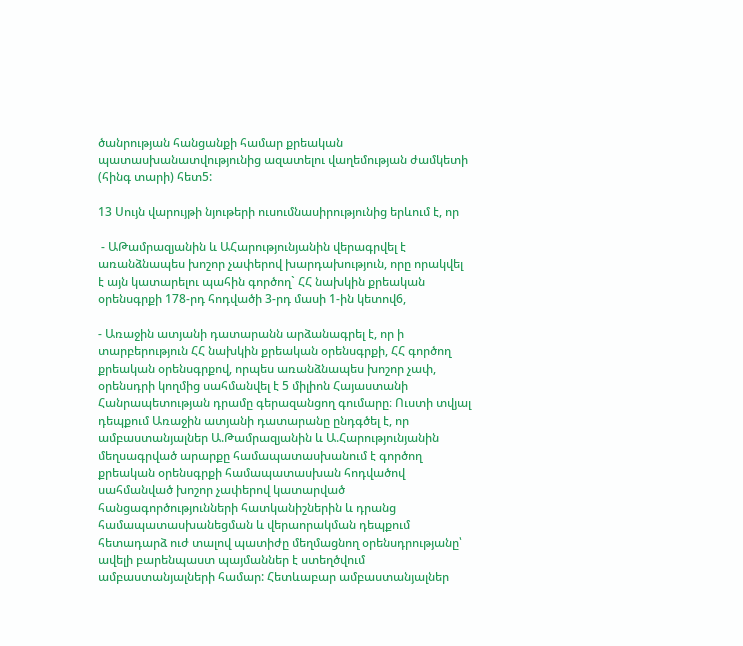ծանրության հանցանքի համար քրեական պատասխանատվությունից ազատելու վաղեմության ժամկետի (հինգ տարի) հետ5:

13 Սույն վարույթի նյութերի ուսումնասիրությունից երևում է, որ

 - ԱԹամրազյանին և ԱՀարությունյանին վերագրվել է առանձնապես խոշոր չափերով խարդախություն, որը որակվել է այն կատարելու պահին գործող` ՀՀ նախկին քրեական օրենսգրքի 178-րդ հոդվածի 3-րդ մասի 1-ին կետով6,

- Առաջին ատյանի դատարանն արձանագրել է, որ ի տարբերություն ՀՀ նախկին քրեական օրենսգրքի, ՀՀ գործող քրեական օրենսգրքով, որպես առանձնապես խոշոր չափ, օրենսդրի կողմից սահմանվել է 5 միլիոն Հայաստանի Հանրապետության դրամը գերազանցող գումարը։ Ուստի տվյալ դեպքում Առաջին ատյանի դատարանը ընդգծել է, որ ամբաստանյալներ Ա.Թամրազյանին և Ա.Հարությունյանին մեղսագրված արարքը համապատասխանում է գործող քրեական օրենսգրքի համապատասխան հոդվածով սահմանված խոշոր չափերով կատարված հանցագործությունների հատկանիշներին և դրանց համապատասխանեցման և վերաորակման դեպքում հետադարձ ուժ տալով պատիժը մեղմացնող օրենսդրությանը՝ ավելի բարենպաստ պայմաններ է ստեղծվում ամբաստանյալների համար: Հետևաբար ամբաստանյալներ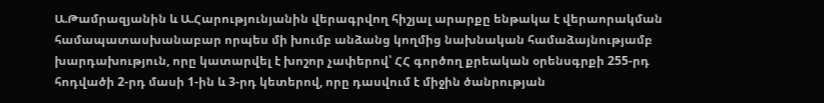Ա.Թամրազյանին և Ա.Հարությունյանին վերագրվող հիշյալ արարքը ենթակա է վերաորակման համապատասխանաբար որպես մի խումբ անձանց կողմից նախնական համաձայնությամբ խարդախություն, որը կատարվել է խոշոր չափերով՝ ՀՀ գործող քրեական օրենսգրքի 255-րդ հոդվածի 2-րդ մասի 1-ին և 3-րդ կետերով, որը դասվում է միջին ծանրության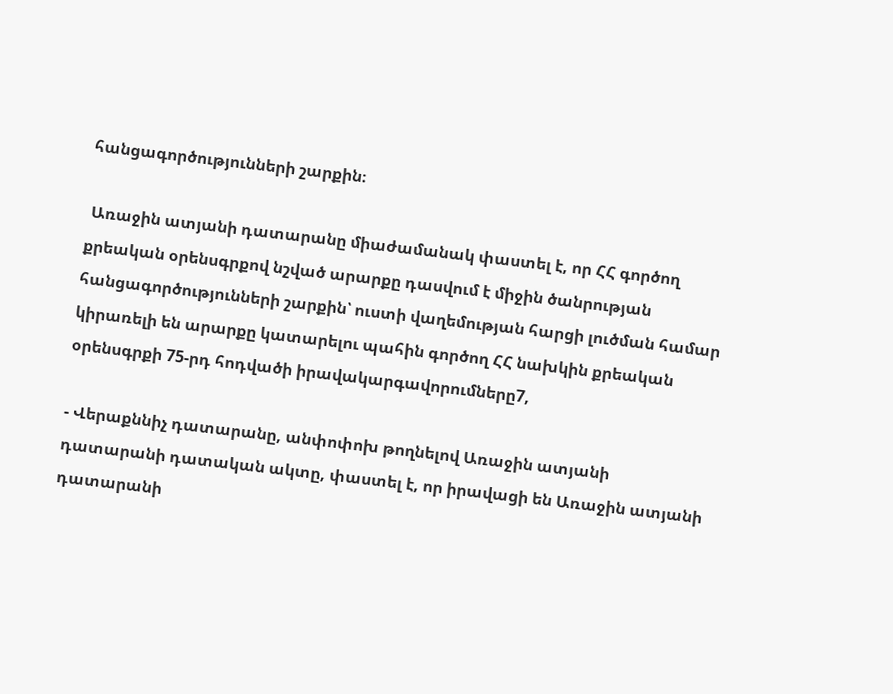հանցագործությունների շարքին։

 Առաջին ատյանի դատարանը միաժամանակ փաստել է, որ ՀՀ գործող քրեական օրենսգրքով նշված արարքը դասվում է միջին ծանրության հանցագործությունների շարքին՝ ուստի վաղեմության հարցի լուծման համար կիրառելի են արարքը կատարելու պահին գործող ՀՀ նախկին քրեական օրենսգրքի 75-րդ հոդվածի իրավակարգավորումները7,

- Վերաքննիչ դատարանը, անփոփոխ թողնելով Առաջին ատյանի դատարանի դատական ակտը, փաստել է, որ իրավացի են Առաջին ատյանի դատարանի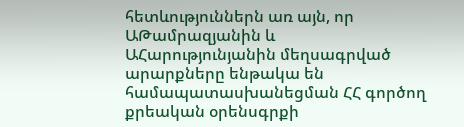հետևություններն առ այն, որ ԱԹամրազյանին և ԱՀարությունյանին մեղսագրված արարքները ենթակա են համապատասխանեցման ՀՀ գործող քրեական օրենսգրքի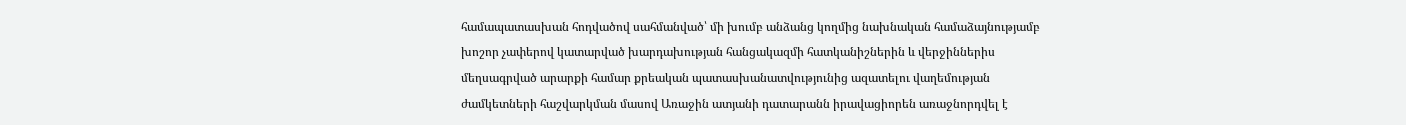համապատասխան հոդվածով սահմանված՝ մի խումբ անձանց կողմից նախնական համաձայնությամբ խոշոր չափերով կատարված խարդախության հանցակազմի հատկանիշներին և վերջիններիս մեղսագրված արարքի համար քրեական պատասխանատվությունից ազատելու վաղեմության ժամկետների հաշվարկման մասով Առաջին ատյանի դատարանն իրավացիորեն առաջնորդվել է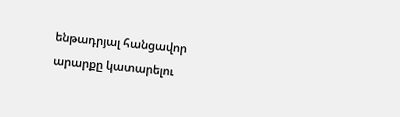ենթադրյալ հանցավոր արարքը կատարելու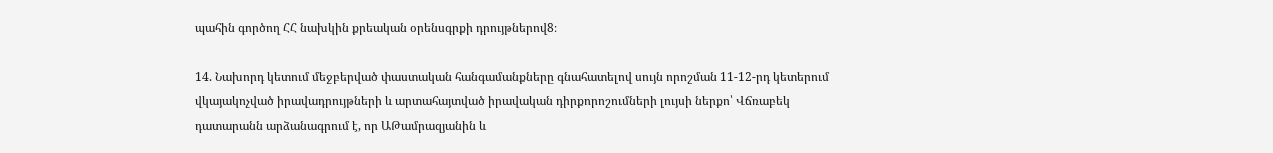պահին գործող ՀՀ նախկին քրեական օրենսգրքի դրույթներով8։

14. Նախորդ կետում մեջբերված փաստական հանգամանքները գնահատելով սույն որոշման 11-12-րդ կետերում վկայակոչված իրավադրույթների և արտահայտված իրավական դիրքորոշումների լույսի ներքո՝ Վճռաբեկ դատարանն արձանագրում է, որ ԱԹամրազյանին և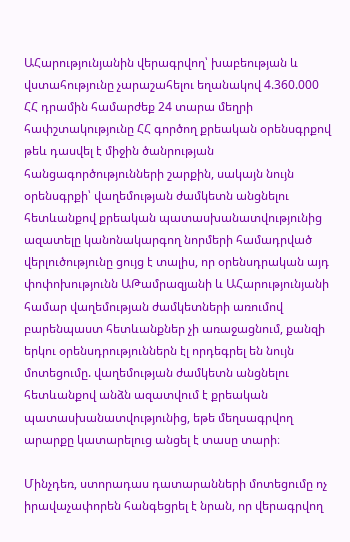ԱՀարությունյանին վերագրվող՝ խաբեության և վստահությունը չարաշահելու եղանակով 4.360.000 ՀՀ դրամին համարժեք 24 տարա մեղրի հափշտակությունը ՀՀ գործող քրեական օրենսգրքով թեև դասվել է միջին ծանրության հանցագործությունների շարքին, սակայն նույն օրենսգրքի՝ վաղեմության ժամկետն անցնելու հետևանքով քրեական պատասխանատվությունից ազատելը կանոնակարգող նորմերի համադրված վերլուծությունը ցույց է տալիս, որ օրենսդրական այդ փոփոխությունն ԱԹամրազյանի և ԱՀարությունյանի համար վաղեմության ժամկետների առումով բարենպաստ հետևանքներ չի առաջացնում, քանզի երկու օրենսդրություններն էլ որդեգրել են նույն մոտեցումը. վաղեմության ժամկետն անցնելու հետևանքով անձն ազատվում է քրեական պատասխանատվությունից, եթե մեղսագրվող արարքը կատարելուց անցել է տասը տարի։

Մինչդեռ, ստորադաս դատարանների մոտեցումը ոչ իրավաչափորեն հանգեցրել է նրան, որ վերագրվող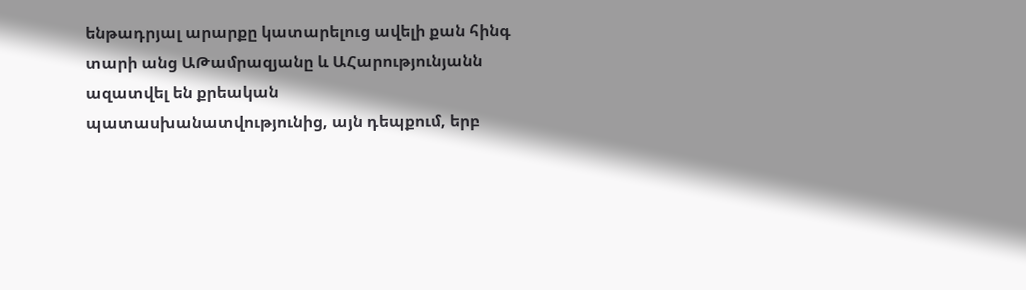ենթադրյալ արարքը կատարելուց ավելի քան հինգ տարի անց ԱԹամրազյանը և ԱՀարությունյանն ազատվել են քրեական պատասխանատվությունից, այն դեպքում, երբ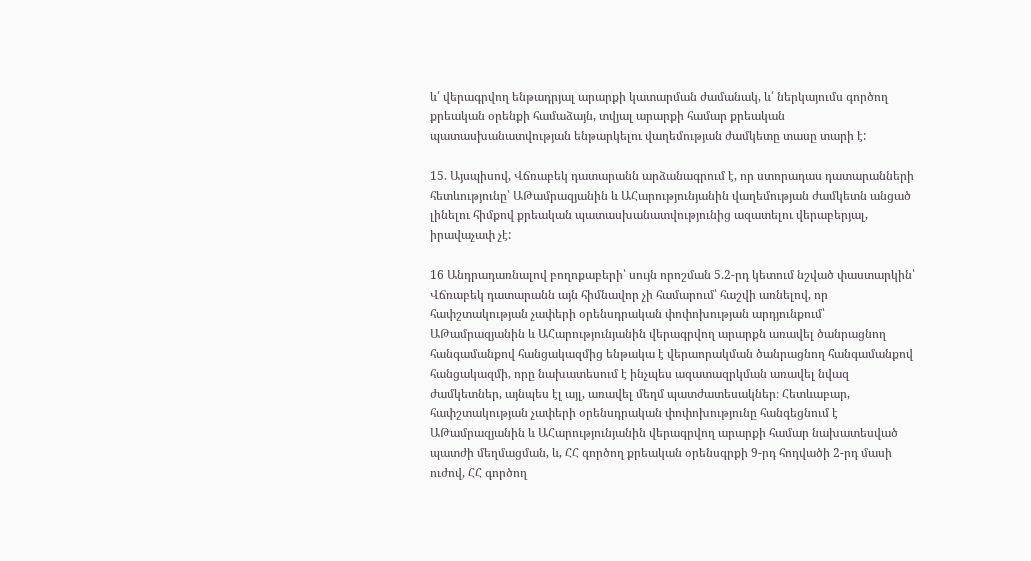և՛ վերագրվող ենթադրյալ արարքի կատարման ժամանակ, և՛ ներկայումս գործող քրեական օրենքի համաձայն, տվյալ արարքի համար քրեական պատասխանատվության ենթարկելու վաղեմության ժամկետը տասը տարի է:

15. Այսպիսով, Վճռաբեկ դատարանն արձանագրում է, որ ստորադաս դատարանների հետևությունը՝ ԱԹամրազյանին և ԱՀարությունյանին վաղեմության ժամկետն անցած լինելու հիմքով քրեական պատասխանատվությունից ազատելու վերաբերյալ, իրավաչափ չէ:

16 Անդրադառնալով բողոքաբերի՝ սույն որոշման 5.2-րդ կետում նշված փաստարկին՝ Վճռաբեկ դատարանն այն հիմնավոր չի համարում՝ հաշվի առնելով, որ հափշտակության չափերի օրենսդրական փոփոխության արդյունքում՝ ԱԹամրազյանին և ԱՀարությունյանին վերագրվող արարքն առավել ծանրացնող հանգամանքով հանցակազմից ենթակա է վերաորակման ծանրացնող հանգամանքով հանցակազմի, որը նախատեսում է ինչպես ազատազրկման առավել նվազ ժամկետներ, այնպես էլ այլ, առավել մեղմ պատժատեսակներ։ Հետևաբար, հափշտակության չափերի օրենսդրական փոփոխությունը հանգեցնում է ԱԹամրազյանին և ԱՀարությունյանին վերագրվող արարքի համար նախատեսված պատժի մեղմացման, և, ՀՀ գործող քրեական օրենսգրքի 9-րդ հոդվածի 2-րդ մասի ուժով, ՀՀ գործող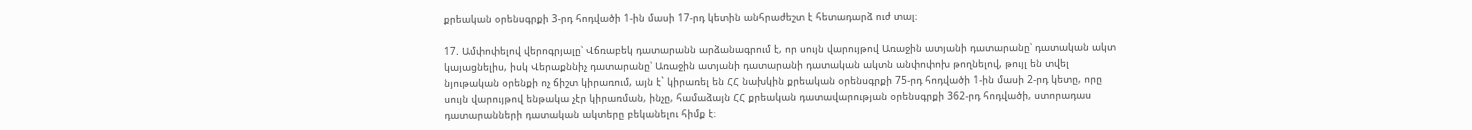քրեական օրենսգրքի 3-րդ հոդվածի 1-ին մասի 17-րդ կետին անհրաժեշտ է հետադարձ ուժ տալ։

17. Ամփոփելով վերոգրյալը՝ Վճռաբեկ դատարանն արձանագրում է, որ սույն վարույթով Առաջին ատյանի դատարանը՝ դատական ակտ կայացնելիս, իսկ Վերաքննիչ դատարանը՝ Առաջին ատյանի դատարանի դատական ակտն անփոփոխ թողնելով, թույլ են տվել նյութական օրենքի ոչ ճիշտ կիրառում, այն է` կիրառել են ՀՀ նախկին քրեական օրենսգրքի 75-րդ հոդվածի 1-ին մասի 2-րդ կետը, որը սույն վարույթով ենթակա չէր կիրառման, ինչը, համաձայն ՀՀ քրեական դատավարության օրենսգրքի 362-րդ հոդվածի, ստորադաս դատարանների դատական ակտերը բեկանելու հիմք է։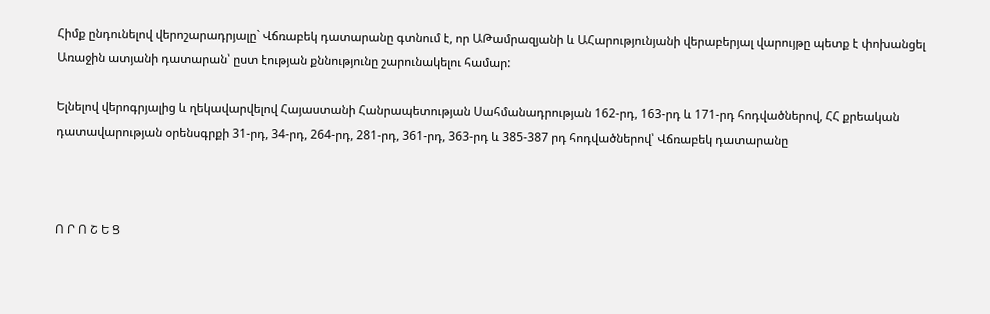Հիմք ընդունելով վերոշարադրյալը` Վճռաբեկ դատարանը գտնում է, որ ԱԹամրազյանի և ԱՀարությունյանի վերաբերյալ վարույթը պետք է փոխանցել Առաջին ատյանի դատարան՝ ըստ էության քննությունը շարունակելու համար:

Ելնելով վերոգրյալից և ղեկավարվելով Հայաստանի Հանրապետության Սահմանադրության 162-րդ, 163-րդ և 171-րդ հոդվածներով, ՀՀ քրեական դատավարության օրենսգրքի 31-րդ, 34-րդ, 264-րդ, 281-րդ, 361-րդ, 363-րդ և 385-387 րդ հոդվածներով՝ Վճռաբեկ դատարանը



Ո Ր Ո Շ Ե Ց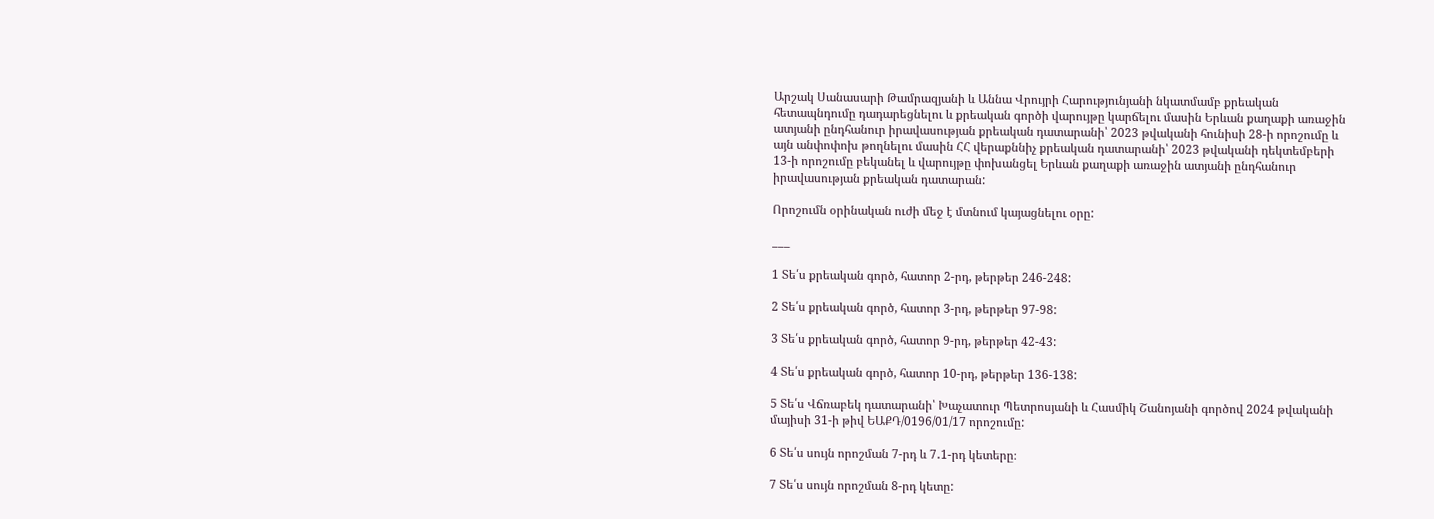Արշակ Սանասարի Թամրազյանի և Աննա Վրույրի Հարությունյանի նկատմամբ քրեական հետապնդումը դադարեցնելու և քրեական գործի վարույթը կարճելու մասին Երևան քաղաքի առաջին ատյանի ընդհանուր իրավասության քրեական դատարանի՝ 2023 թվականի հունիսի 28-ի որոշումը և այն անփոփոխ թողնելու մասին ՀՀ վերաքննիչ քրեական դատարանի՝ 2023 թվականի դեկտեմբերի 13-ի որոշումը բեկանել և վարույթը փոխանցել Երևան քաղաքի առաջին ատյանի ընդհանուր իրավասության քրեական դատարան:

Որոշումն օրինական ուժի մեջ է մտնում կայացնելու օրը:

___

1 Տե՛ս քրեական գործ, հատոր 2-րդ, թերթեր 246-248:

2 Տե՛ս քրեական գործ, հատոր 3-րդ, թերթեր 97-98:

3 Տե՛ս քրեական գործ, հատոր 9-րդ, թերթեր 42-43:

4 Տե՛ս քրեական գործ, հատոր 10-րդ, թերթեր 136-138:

5 Տե՛ս Վճռաբեկ դատարանի՝ Խաչատուր Պետրոսյանի և Հասմիկ Շանոյանի գործով 2024 թվականի մայիսի 31-ի թիվ ԵԱՔԴ/0196/01/17 որոշումը:

6 Տե՛ս սույն որոշման 7-րդ և 7․1-րդ կետերը։

7 Տե՛ս սույն որոշման 8-րդ կետը: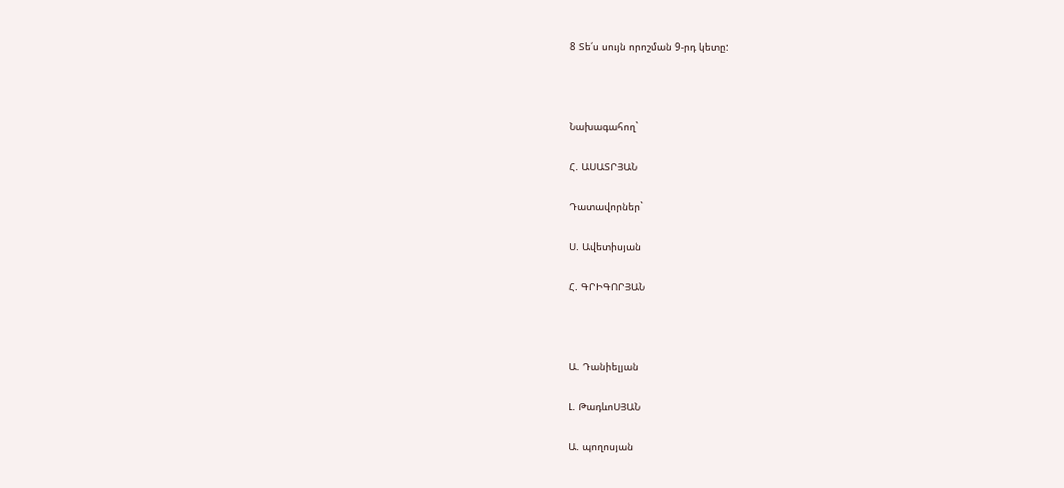8 Տե՛ս սույն որոշման 9-րդ կետը:



Նախագահող`

Հ. ԱՍԱՏՐՅԱՆ

Դատավորներ`

Ս. Ավետիսյան

Հ. ԳՐԻԳՈՐՅԱՆ



Ա. Դանիելյան

Լ. ԹադևոՍՅԱՆ

Ա. պողոսյան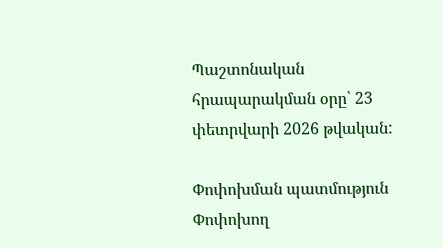Պաշտոնական հրապարակման օրը՝ 23 փետրվարի 2026 թվական:

Փոփոխման պատմություն
Փոփոխող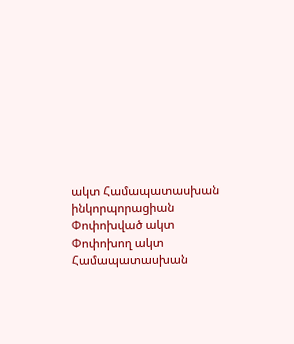ակտ Համապատասխան ինկորպորացիան
Փոփոխված ակտ
Փոփոխող ակտ Համապատասխան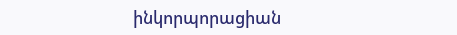ինկորպորացիան